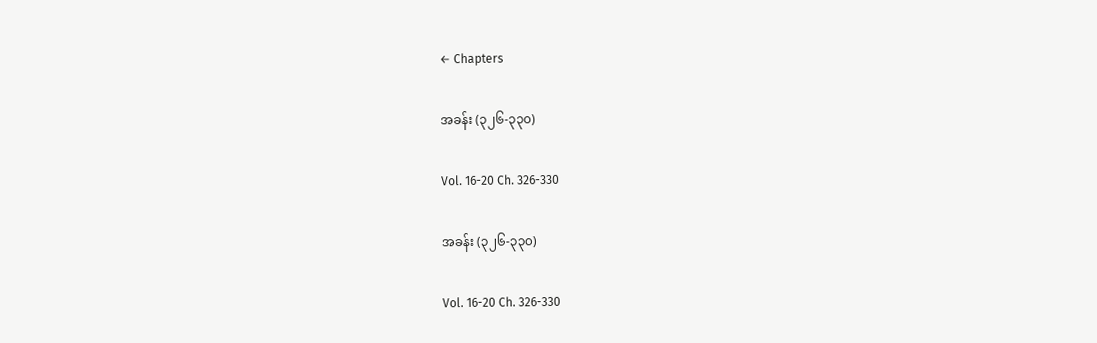← Chapters

အခန်း (၃၂၆-၃၃၀)

Vol. 16-20 Ch. 326-330

အခန်း (၃၂၆-၃၃၀)

Vol. 16-20 Ch. 326-330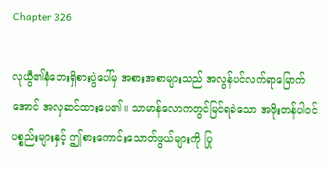Chapter 326

လုယွီ၏နံဘေးရှိစားပွဲပေါ်မှ အစားအစာများသည် အလွန်ပင်လက်ရာမြောက်အောင် အလှဆင်ထားပေ၏။ သာမာန်လောကတွင်မြင်ရခဲသော အဖိုးတန်ပါဝင်ပစ္စည်းများနှင့် ဤစားကောင်းသောတ်ဖွယ်များကို ပြု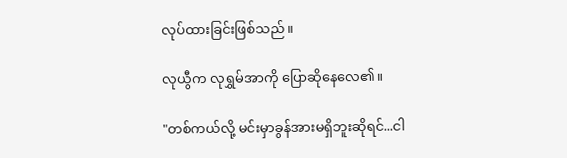လုပ်ထားခြင်းဖြစ်သည်။

လုယွီက လုရွှမ်အာကို ပြောဆိုနေလေ၏။

"တစ်ကယ်လို့ မင်းမှာခွန်အားမရှိဘူးဆိုရင်...ငါ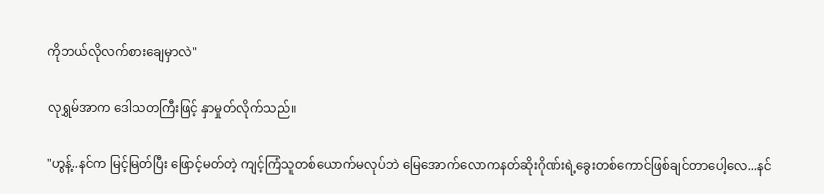ကိုဘယ်လိုလက်စားချေမှာလဲ"

လုရွှမ်အာက ဒေါသတကြီးဖြင့် နှာမှုတ်လိုက်သည်။

"ဟွန့်..နင်က မြင့်မြတ်ပြီး ဖြောင့်မတ်တဲ့ ကျင့်ကြံသူတစ်ယောက်မလုပ်ဘဲ မြေအောက်လောကနတ်ဆိုးဂိုဏ်းရဲ့ခွေးတစ်ကောင်ဖြစ်ချင်တာပေါ့လေ...နင်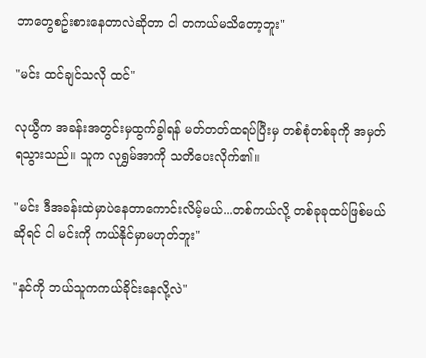ဘာတွေစဥ်းစားနေတာလဲဆိုတာ ငါ တကယ်မသိတော့ဘူး"

"မင်း ထင်ချင်သလို ထင်"

လုယွီက အခန်းအတွင်းမှထွက်ခွါရန် မတ်တတ်ထရပ်ပြီးမှ တစ်စုံတစ်ခုကို အမှတ်ရသွားသည်။ သူက လုရွှမ်အာကို သတိပေးလိုက်၏။

"မင်း ဒီအခန်းထဲမှာပဲနေတာကောင်းလိမ့်မယ်...တစ်ကယ်လို့ တစ်ခုခုထပ်ဖြစ်မယ်ဆိုရင် ငါ မင်းကို ကယ်နိုင်မှာမဟုတ်ဘူး"

"နင်ကို ဘယ်သူကကယ်ခိုင်းနေလို့လဲ"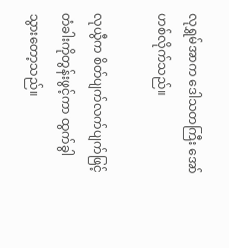လုရွှမ်အာက ဒေါသတကြီး အော်ဟစ်လိုက်သည်။

လုယွီက စိတ်ပျက်လက်ပျက်ဖြင့် တံခါးကိုတွန်းဖွင့်ကာ ထွက်ခွါသွားတော့သည်။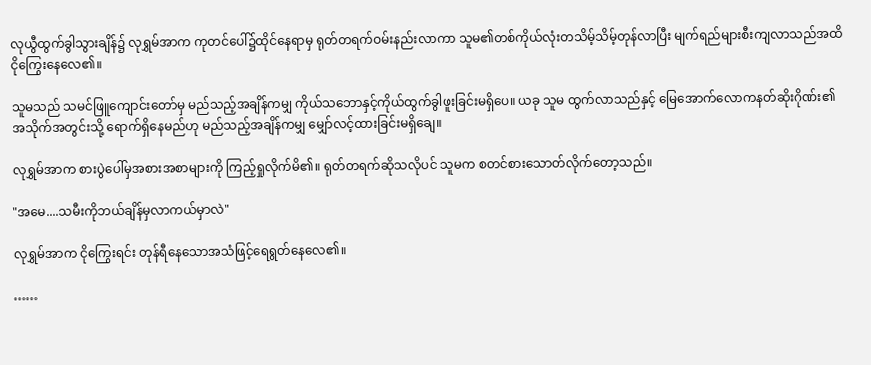လုယွီထွက်ခွါသွားချိန်၌ လုရွှမ်အာက ကုတင်ပေါ်၌ထိုင်နေရာမှ ရုတ်တရက်ဝမ်းနည်းလာကာ သူမ၏တစ်ကိုယ်လုံးတသိမ့်သိမ့်တုန်လာပြီး မျက်ရည်များစီးကျလာသည်အထိ ငိုကြွေးနေလေ၏။

သူမသည် သမင်ဖြူကျောင်းတော်မှ မည်သည့်အချိန်ကမျှ ကိုယ်သဘောနှင့်ကိုယ်ထွက်ခွါဖူးခြင်းမရှိပေ။ ယခု သူမ ထွက်လာသည်နှင့် မြေအောက်လောကနတ်ဆိုးဂိုဏ်း၏အသိုက်အတွင်းသို့ ရောက်ရှိနေမည်ဟု မည်သည့်အချိန်ကမျှ မျှော်လင့်ထားခြင်းမရှိချေ။

လုရွှမ်အာက စားပွဲပေါ်မှအစားအစာများကို ကြည့်ရှုလိုက်မိ၏။ ရုတ်တရက်ဆိုသလိုပင် သူမက စတင်စားသောတ်လိုက်တော့သည်။

"အမေ....သမီးကိုဘယ်ချိန်မှလာကယ်မှာလဲ"

လုရွှမ်အာက ငိုကြွေးရင်း တုန်ရီနေသောအသံဖြင့်ရေရွတ်နေလေ၏။

……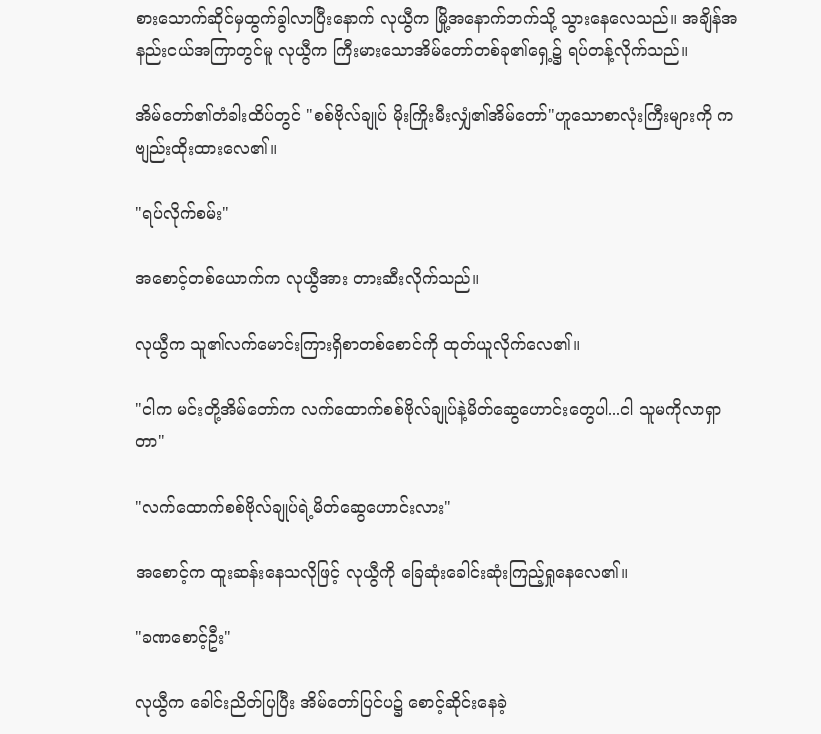စားသောက်ဆိုင်မှထွက်ခွါလာပြီးနောက် လုယွီက မြို့အနောက်ဘက်သို့ သွားနေလေသည်။ အချိန်အနည်းငယ်အကြာတွင်မူ လုယွီက ကြီးမားသောအိမ်တော်တစ်ခု၏ရှေ့၌ ရပ်တန့်လိုက်သည်။

အိမ်တော်၏တံခါးထိပ်တွင် "စစ်ဗိုလ်ချုပ် မိုးကြိုးမီးလျှံ၏အိမ်တော်"ဟူသောစာလုံးကြီးများကို ကဗျည်းထိုးထားလေ၏။

"ရပ်လိုက်စမ်း"

အစောင့်တစ်ယောက်က လုယွီအား တားဆီးလိုက်သည်။

လုယွီက သူ၏လက်မောင်းကြားရှိစာတစ်စောင်ကို ထုတ်ယူလိုက်လေ၏။

"ငါက မင်းတို့အိမ်တော်က လက်ထောက်စစ်ဗိုလ်ချုပ်နဲ့မိတ်ဆွေဟောင်းတွေပါ...ငါ သူမကိုလာရှာတာ"

"လက်ထောက်စစ်ဗိုလ်ချုပ်ရဲ့မိတ်ဆွေဟောင်းလား"

အစောင့်က ထူးဆန်းနေသလိုဖြင့် လုယွီကို ခြေဆုံးခေါင်းဆုံးကြည့်ရှုနေလေ၏။

"ခဏစောင့်ဦး"

လုယွီက ခေါင်းညိတ်ပြပြီး အိမ်တော်ပြင်ပ၌ စောင့်ဆိုင်းနေခဲ့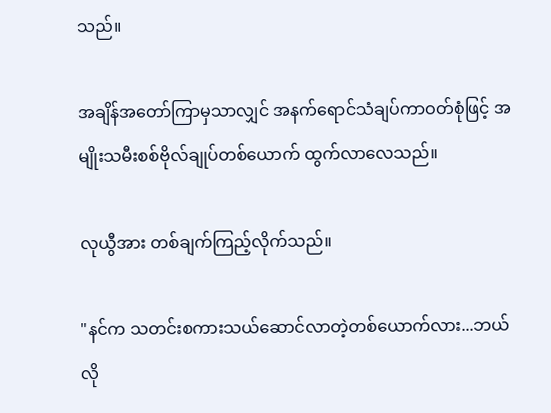သည်။

အချိန်အတော်ကြာမှသာလျှင် အနက်ရောင်သံချပ်ကာဝတ်စုံဖြင့် အမျိုးသမီးစစ်ဗိုလ်ချုပ်တစ်ယောက် ထွက်လာလေသည်။

လုယွီအား တစ်ချက်ကြည့်လိုက်သည်။

"နင်က သတင်းစကားသယ်ဆောင်လာတဲ့တစ်ယောက်လား...ဘယ်လို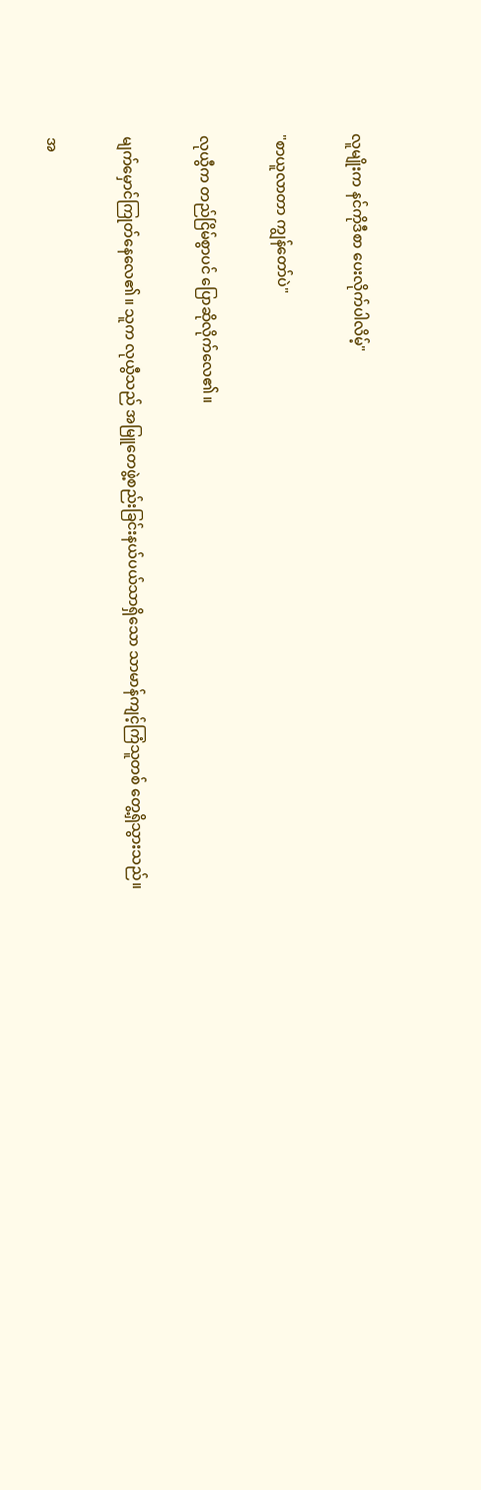လူမျိုးက နင်ကိုဒီစာ ပေးလိုက်ပါလိမ့်"

"စာယူလာတာ ကျွန်တော်ပဲ"

လုယွီက တည်ငြိမ်စွာပင် ပြောဆိုလိုက်လေ၏။

မျက်မှောင်ကြုတ်နေလေ၏။ သူက လုယွီသည် အမြူတေဖွဲ့စည်းခြင်းနယ်ပယ်သာရှိသော သာမာန်ကျင့်ကြံသူတစ် တွေ့ရှိသွားသည်။

အ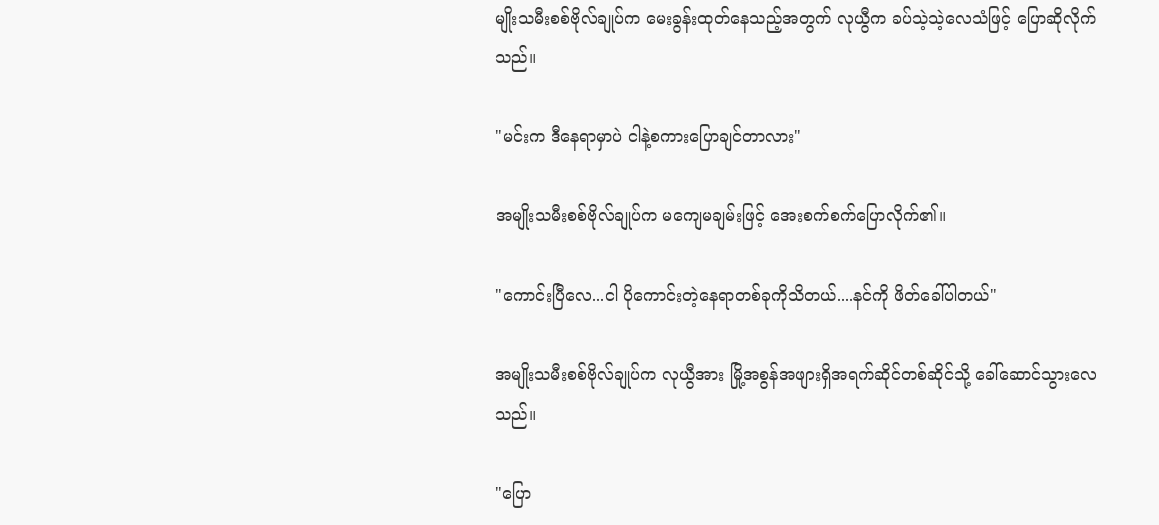မျိုးသမီးစစ်ဗိုလ်ချုပ်က မေးခွန်းထုတ်နေသည့်အတွက် လုယွီက ခပ်သဲ့သဲ့လေသံဖြင့် ပြောဆိုလိုက်သည်။

"မင်းက ဒီနေရာမှာပဲ ငါနဲ့စကားပြောချင်တာလား"

အမျိုးသမီးစစ်ဗိုလ်ချုပ်က မကျေမချမ်းဖြင့် အေးစက်စက်ပြောလိုက်၏။

"ကောင်းပြီလေ...ငါ ပိုကောင်းတဲ့နေရာတစ်ခုကိုသိတယ်....နင်ကို ဖိတ်ခေါ်ပါတယ်"

အမျိုးသမီးစစ်ဗိုလ်ချုပ်က လုယွီအား မြို့အစွန်အဖျားရှိအရက်ဆိုင်တစ်ဆိုင်သို့ ခေါ်ဆောင်သွားလေသည်။

"ပြော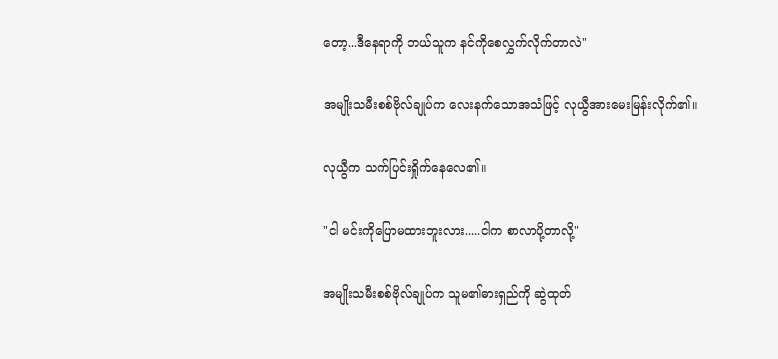တော့...ဒီနေရာကို ဘယ်သူက နင်ကိုစေလွှက်လိုက်တာလဲ"

အမျိုးသမီးစစ်ဗိုလ်ချုပ်က လေးနက်သောအသံဖြင့် လုယွီအားမေးမြန်းလိုက်၏။

လုယွီက သက်ပြင်းရှိုက်နေလေ၏။

"ငါ မင်းကိုပြောမထားဘူးလား.....ငါက စာလာပို့တာလို့"

အမျိုးသမီးစစ်ဗိုလ်ချုပ်က သူမ၏ဓားရှည်ကို ဆွဲထုတ်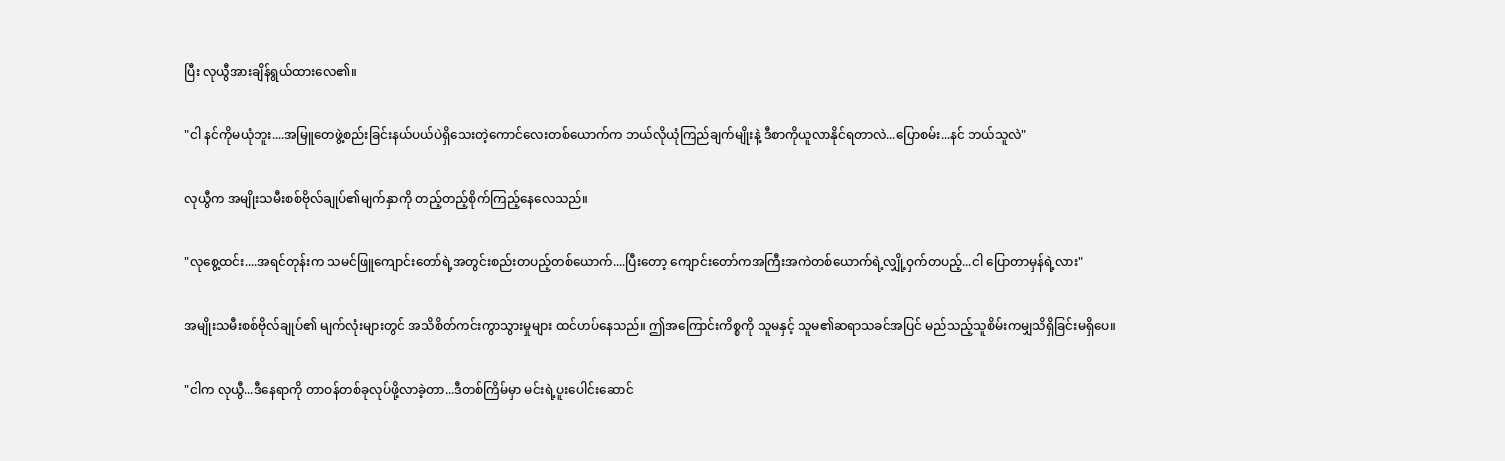ပြီး လုယွီအားချိန်ရွယ်ထားလေ၏။

"ငါ နင်ကိုမယုံဘူး....အမြူတေဖွဲ့စည်းခြင်းနယ်ပယ်ပဲရှိသေးတဲ့ကောင်လေးတစ်ယောက်က ဘယ်လိုယုံကြည်ချက်မျိုးနဲ့ ဒီစာကိုယူလာနိုင်ရတာလဲ...ပြောစမ်း...နင် ဘယ်သူလဲ"

လုယွီက အမျိုးသမီးစစ်ဗိုလ်ချုပ်၏မျက်နှာကို တည့်တည့်စိုက်ကြည့်နေလေသည်။

"လုစွေ့ထင်း....အရင်တုန်းက သမင်ဖြူကျောင်းတော်ရဲ့အတွင်းစည်းတပည့်တစ်ယောက်....ပြီးတော့ ကျောင်းတော်ကအကြီးအကဲတစ်ယောက်ရဲ့လျှို့ဝှက်တပည့်...ငါ ပြောတာမှန်ရဲ့လား"

အမျိုးသမီးစစ်ဗိုလ်ချုပ်၏ မျက်လုံးများတွင် အသိစိတ်ကင်းကွာသွားမှုများ ထင်ဟပ်နေသည်။ ဤအကြောင်းကိစ္စကို သူမနှင့် သူမ၏ဆရာသခင်အပြင် မည်သည့်သူစိမ်းကမျှသိရှိခြင်းမရှိပေ။

"ငါက လုယွီ...ဒီနေရာကို တာဝန်တစ်ခုလုပ်ဖို့လာခဲ့တာ...ဒီတစ်ကြိမ်မှာ မင်းရဲ့ပူးပေါင်းဆောင်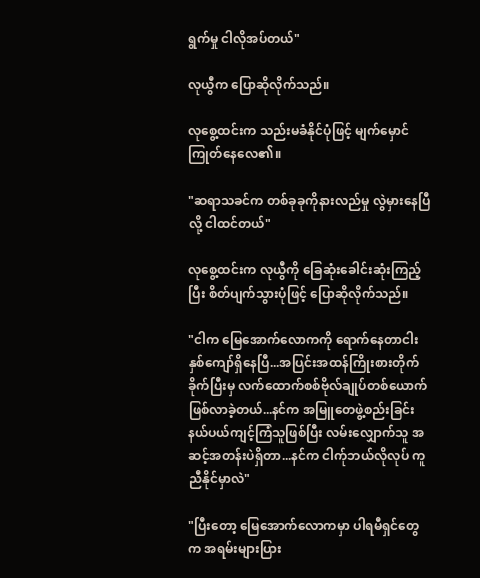ရွက်မှု ငါလိုအပ်တယ်"

လုယွီက ပြောဆိုလိုက်သည်။

လုစွေ့ထင်းက သည်းမခံနိုင်ပုံဖြင့် မျက်မှောင်ကြုတ်နေလေ၏။

"ဆရာသခင်က တစ်ခုခုကိုနားလည်မှု လွဲမှားနေပြီလို့ ငါထင်တယ်"

လုစွေ့ထင်းက လုယွီကို ခြေဆုံးခေါင်းဆုံးကြည့်ပြီး စိတ်ပျက်သွားပုံဖြင့် ပြောဆိုလိုက်သည်။

"ငါက မြေအောက်လောကကို ရောက်နေတာငါးနှစ်ကျော်ရှိနေပြီ...အပြင်းအထန်ကြိုးစားတိုက်ခိုက်ပြီးမှ လက်ထောက်စစ်ဗိုလ်ချုပ်တစ်ယောက်ဖြစ်လာခဲ့တယ်...နင်က အမြူတေဖွဲ့စည်းခြင်းနယ်ပယ်ကျင့်ကြံသူဖြစ်ပြီး လမ်းလျှောက်သူ အဆင့်အတန်းပဲရှိတာ...နင်က ငါက်ုဘယ်လိုလုပ် ကူညီနိုင်မှာလဲ"

"ပြီးတော့ မြေအောက်လောကမှာ ပါရမီရှင်တွေက အရမ်းများပြား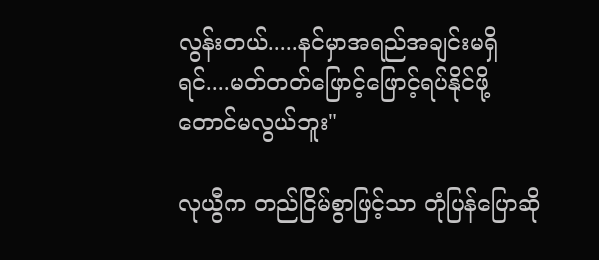လွန်းတယ်.....နင်မှာအရည်အချင်းမရှိရင်....မတ်တတ်ဖြောင့်ဖြောင့်ရပ်နိုင်ဖို့တောင်မလွယ်ဘူး"

လုယွီက တည်ငြိမ်စွာဖြင့်သာ တုံပြန်ပြောဆို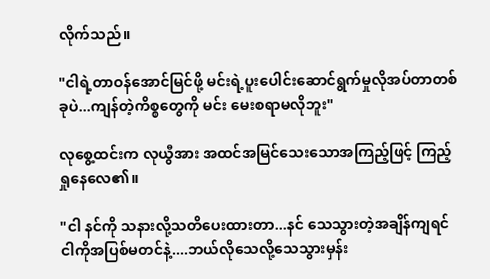လိုက်သည်။

"ငါရဲ့တာဝန်အောင်မြင်ဖို့ မင်းရဲ့ပူးပေါင်းဆောင်ရွက်မှုလိုအပ်တာတစ်ခုပဲ...ကျန်တဲ့ကိစ္စတွေကို မင်း မေးစရာမလိုဘူး"

လုစွေ့ထင်းက လုယွီအား အထင်အမြင်သေးသောအကြည့်ဖြင့် ကြည့်ရှုနေလေ၏။

"ငါ နင်ကို သနားလို့သတိပေးထားတာ...နင် သေသွားတဲ့အချိန်ကျရင် ငါကိုအပြစ်မတင်နဲ့....ဘယ်လိုသေလို့သေသွားမှန်း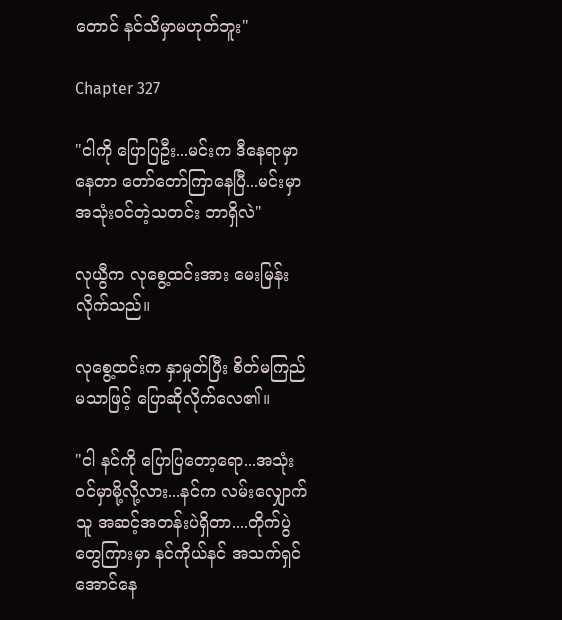တောင် နင်သိမှာမဟုတ်ဘူး"

Chapter 327

"ငါကို ပြောပြဦး...မင်းက ဒီနေရာမှာနေတာ တော်တော်ကြာနေပြီ...မင်းမှာ အသုံးဝင်တဲ့သတင်း ဘာရှိလဲ"

လုယွီက လုစွေ့ထင်းအား မေးမြန်းလိုက်သည်။

လုစွေ့ထင်းက နှာမှုတ်ပြီး စိတ်မကြည်မသာဖြင့် ပြောဆိုလိုက်လေ၏။

"ငါ နင်ကို ပြောပြတော့ရော...အသုံးဝင်မှာမို့လို့လား...နင်က လမ်းလျှောက်သူ အဆင့်အတန်းပဲရှိတာ....တိုက်ပွဲတွေကြားမှာ နင်ကိုယ်နင် အသက်ရှင်အောင်နေ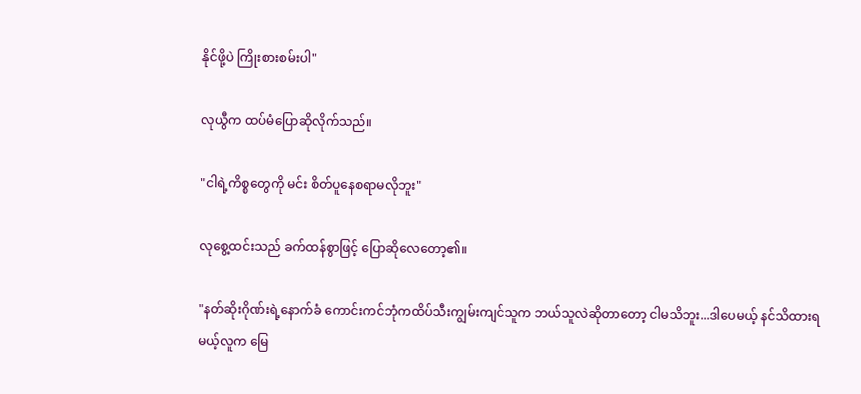နိုင်ဖို့ပဲ ကြိုးစားစမ်းပါ"

လုယွီက ထပ်မံပြောဆိုလိုက်သည်။

"ငါရဲ့ကိစ္စတွေကို မင်း စိတ်ပူနေစရာမလိုဘူး"

လုစွေ့ထင်းသည် ခက်ထန်စွာဖြင့် ပြောဆိုလေတော့၏။

"နတ်ဆိုးဂိုဏ်းရဲ့နောက်ခံ ကောင်းကင်ဘုံကထိပ်သီးကျွမ်းကျင်သူက ဘယ်သူလဲဆိုတာတော့ ငါမသိဘူး...ဒါပေမယ့် နင်သိထားရမယ့်လူက မြေ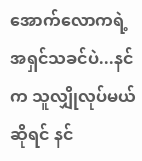အောက်လောကရဲ့အရှင်သခင်ပဲ...နင်က သူလျှိုလုပ်မယ်ဆိုရင် နင်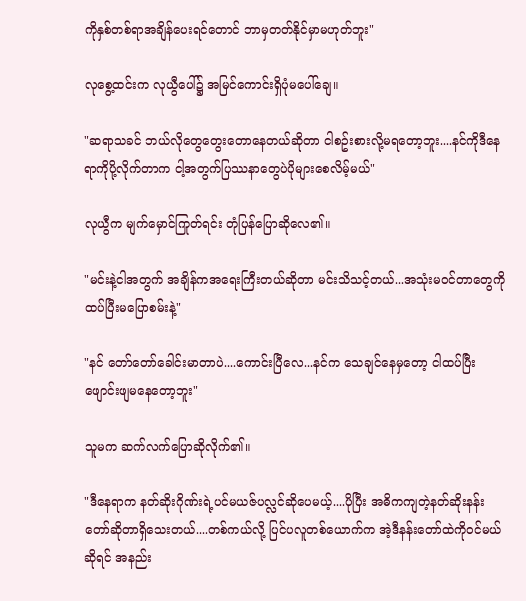ကိုနှစ်တစ်ရာအချိန်ပေးရင်တောင် ဘာမှတတ်နိုင်မှာမဟုတ်ဘူး"

လုစွေ့ထင်းက လုယွီပေါ်၌ အမြင်ကောင်းရှိပုံမပေါ်ချေ။

"ဆရာသခင် ဘယ်လိုတွေတွေးတောနေတယ်ဆိုတာ ငါစဥ်းစားလို့မရတော့ဘူး....နင်ကိုဒီနေရာကိုပို့လိုက်တာက ငါ့အတွက်ပြဿနာတွေပဲပိုများစေလိမ့်မယ်"

လုယွီက မျက်မှောင်ကြုတ်ရင်း တုံပြန်ပြောဆိုလေ၏။

"မင်းနဲ့ငါအတွက် အချိန်ကအရေးကြီးတယ်ဆိုတာ မင်းသိသင့်တယ်...အသုံးမဝင်တာတွေကို ထပ်ပြီးမပြောစမ်းနဲ့"

"နင် တော်တော်ခေါင်းမာတာပဲ....ကောင်းပြီလေ...နင်က သေချင်နေမှတော့ ငါထပ်ပြီးဖျောင်းဖျမနေတော့ဘူး"

သူမက ဆက်လက်ပြောဆိုလိုက်၏။

"ဒီနေရာက နတ်ဆိုးဂိုဏ်းရဲ့ပင်မယဇ်ပလ္လင်ဆိုပေမယ့်....ပိုပြီး အဓိကကျတဲ့နတ်ဆိုးနန်းတော်ဆိုတာရှိသေးတယ်....တစ်ကယ်လို့ ပြင်ပလူတစ်ယောက်က အဲ့ဒီနန်းတော်ထဲကိုဝင်မယ်ဆိုရင် အနည်း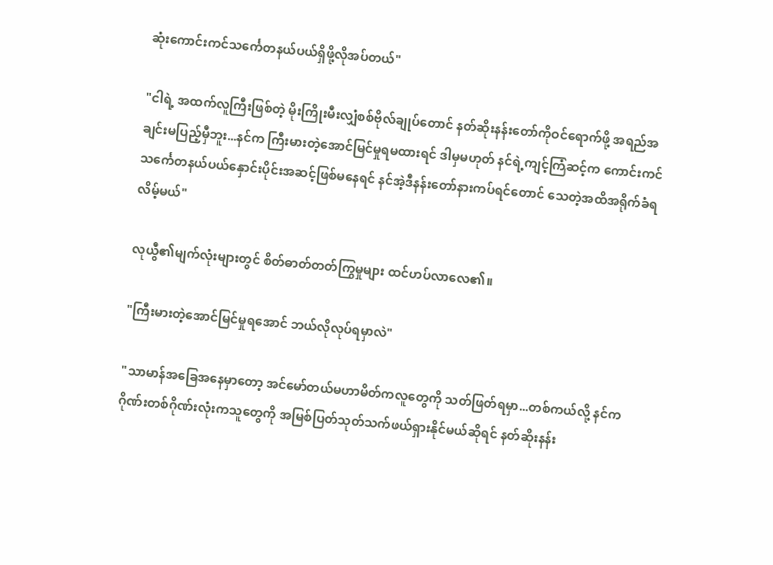ဆုံးကောင်းကင်သင်္ကေတနယ်ပယ်ရှိဖို့လိုအပ်တယ်"

"ငါရဲ့ အထက်လူကြီးဖြစ်တဲ့ မိုးကြိုးမီးလျှံစစ်ဗိုလ်ချုပ်တောင် နတ်ဆိုးနန်းတော်ကိုဝင်ရောက်ဖို့ အရည်အချင်းမပြည့်မှီဘူး...နင်က ကြီးမားတဲ့အောင်မြင်မှုရမထားရင် ဒါမှမဟုတ် နင်ရဲ့ကျင့်ကြံဆင့်က ကောင်းကင်သင်္ကေတနယ်ပယ်နှောင်းပိုင်းအဆင့်ဖြစ်မနေရင် နင်အဲ့ဒီနန်းတော်နားကပ်ရင်တောင် သေတဲ့အထိအရိုက်ခံရလိမ့်မယ်"

လုယွီ၏မျက်လုံးများတွင် စိတ်ဓာတ်တတ်ကြွမှုများ ထင်ဟပ်လာလေ၏။

"ကြီးမားတဲ့အောင်မြင်မှုရအောင် ဘယ်လိုလုပ်ရမှာလဲ"

"သာမာန်အခြေအနေမှာတော့ အင်မော်တယ်မဟာမိတ်ကလူတွေကို သတ်ဖြတ်ရမှာ...တစ်ကယ်လို့ နင်က ဂိုဏ်းတစ်ဂိုဏ်းလုံးကသူတွေကို အမြစ်ပြတ်သုတ်သက်ဖယ်ရှားနိုင်မယ်ဆိုရင် နတ်ဆိုးနန်း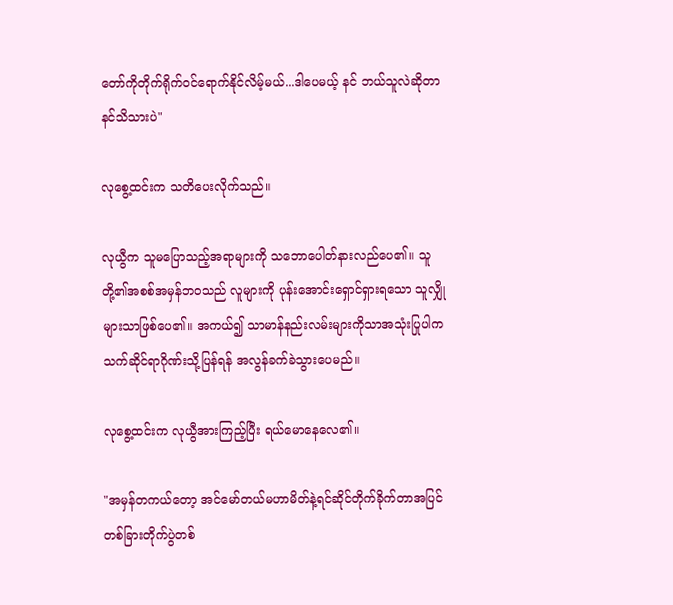တော်ကိုတိုက်ရိုက်ဝင်ရောက်နိုင်လိမ့်မယ်...ဒါပေမယ့် နင် ဘယ်သူလဲဆိုတာ နင်သိသားပဲ"

လုစွေ့ထင်းက သတိပေးလိုက်သည်။

လုယွီက သူမပြောသည့်အရာများကို သဘောပေါတ်နားလည်ပေ၏။ သူတို့၏အစစ်အမှန်ဘဝသည် လူများကို ပုန်းအောင်းရှောင်ရှားရသော သူလျှိုများသာဖြစ်ပေ၏။ အကယ်၍ သာမာန်နည်းလမ်းများကိုသာအသုံးပြုပါက သက်ဆိုင်ရာဂိုဏ်းသို့ပြန်ရန် အလွန်ခက်ခဲသွားပေမည်။

လုစွေ့ထင်းက လုယွီအားကြည့်ပြီး ရယ်မောနေလေ၏။

"အမှန်တကယ်တော့ အင်မော်တယ်မဟာမိတ်နဲ့ရင်ဆိုင်တိုက်ခိုက်တာအပြင် တစ်ခြားတိုက်ပွဲတစ်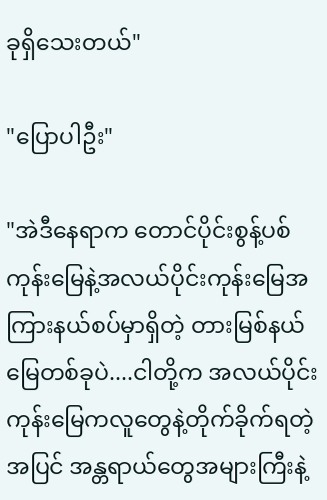ခုရှိသေးတယ်"

"ပြောပါဦး"

"အဲဒီနေရာက တောင်ပိုင်းစွန့်ပစ်ကုန်းမြေနဲ့အလယ်ပိုင်းကုန်းမြေအကြားနယ်စပ်မှာရှိတဲ့ တားမြစ်နယ်မြေတစ်ခုပဲ....ငါတို့က အလယ်ပိုင်းကုန်းမြေကလူတွေနဲ့တိုက်ခိုက်ရတဲ့အပြင် အန္တရာယ်တွေအများကြီးနဲ့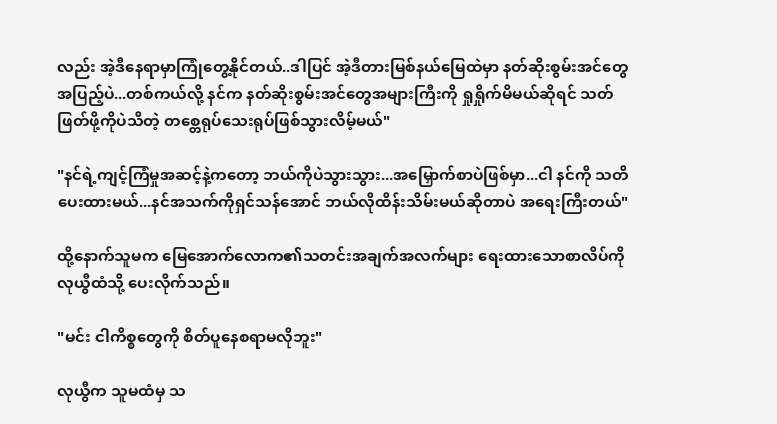လည်း အဲ့ဒီနေရာမှာကြုံတွေ့နိုင်တယ်..ဒါပြင် အဲ့ဒီတားမြစ်နယ်မြေထဲမှာ နတ်ဆိုးစွမ်းအင်တွေအပြည့်ပဲ...တစ်ကယ်လို့ နင်က နတ်ဆိုးစွမ်းအင်တွေအများကြီးကို ရှုရှိုက်မိမယ်ဆိုရင် သတ်ဖြတ်ဖို့ကိုပဲသိတဲ့ တစ္တေရုပ်သေးရုပ်ဖြစ်သွားလိမ့်မယ်"

"နင်ရဲ့ကျင့်ကြံမှုအဆင့်နဲ့ကတော့ ဘယ်ကိုပဲသွားသွား...အမြှောက်စာပဲဖြစ်မှာ...ငါ နင်ကို သတိပေးထားမယ်...နင်အသက်ကိုရှင်သန်အောင် ဘယ်လိုထိန်းသိမ်းမယ်ဆိုတာပဲ အရေးကြီးတယ်"

ထို့နောက်သူမက မြေအောက်လောက၏သတင်းအချက်အလက်များ ရေးထားသောစာလိပ်ကို လုယွီထံသို့ ပေးလိုက်သည်။

"မင်း ငါကိစ္စတွေကို စိတ်ပူနေစရာမလိုဘူး"

လုယွီက သူမထံမှ သ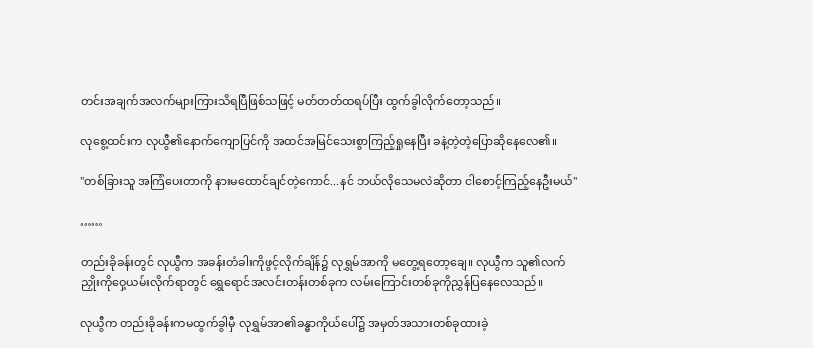တင်းအချက်အလက်များကြားသိရပြီဖြစ်သဖြင့် မတ်တတ်ထရပ်ပြီး ထွက်ခွါလိုက်တော့သည်။

လုစွေ့ထင်းက လုယွီ၏နောက်ကျောပြင်ကို အထင်အမြင်သေးစွာကြည့်ရှုနေပြီး ခနဲ့တဲ့တဲ့ပြောဆိုနေလေ၏။

"တစ်ခြားသူ အကြံပေးတာကို နားမထောင်ချင်တဲ့ကောင်...နင် ဘယ်လိုသေမလဲဆိုတာ ငါစောင့်ကြည့်နေဦးမယ်"

……

တည်းခိုခန်းတွင် လုယွီက အခန်းတံခါးကိုဖွင့်လိုက်ချိန်၌ လုရွှမ်အာကို မတွေ့ရတော့ချေ။ လုယွီက သူ၏လက်ညှိုးကိုဝှေ့ယမ်းလိုက်ရာတွင် ရွှေရောင်အလင်းတန်းတစ်ခုက လမ်းကြောင်းတစ်ခုကိုညွှန်ပြနေလေသည်။

လုယွီက တည်းခိုခန်းကမထွက်ခွါမှီ လုရွှမ်အာ၏ခန္ဓာကိုယ်ပေါ်၌ အမှတ်အသားတစ်ခုထားခဲ့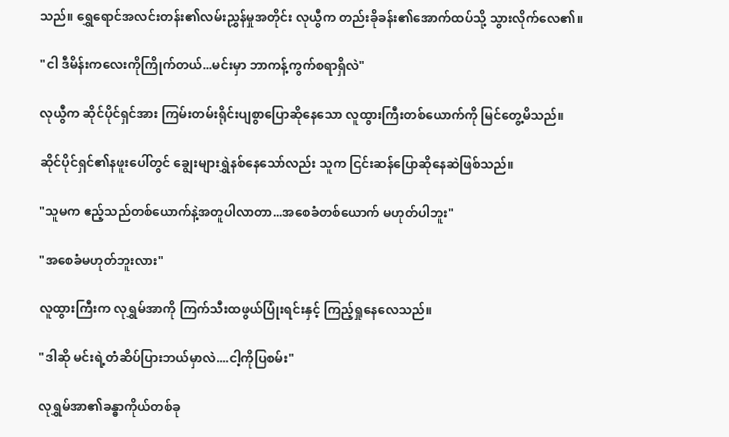သည်။ ရွှေရောင်အလင်းတန်း၏လမ်းညွှန်မှုအတိုင်း လုယွီက တည်းခိုခန်း၏အောက်ထပ်သို့ သွားလိုက်လေ၏။

"ငါ ဒီမိန်းကလေးကိုကြိုက်တယ်...မင်းမှာ ဘာကန့်ကွက်စရာရှိလဲ"

လုယွီက ဆိုင်ပိုင်ရှင်အား ကြမ်းတမ်းရိုင်းပျစွာပြောဆိုနေသော လူထွားကြီးတစ်ယောက်ကို မြင်တွေ့မိသည်။

ဆိုင်ပိုင်ရှင်၏နဖူးပေါ်တွင် ချွေးများရွှဲနစ်နေသော်လည်း သူက ငြင်းဆန်ပြောဆိုနေဆဲဖြစ်သည်။

"သူမက ဧည့်သည်တစ်ယောက်နဲ့အတူပါလာတာ...အစေခံတစ်ယောက် မဟုတ်ပါဘူး"

"အစေခံမဟုတ်ဘူးလား"

လူထွားကြီးက လုရွှမ်အာကို ကြက်သီးထဖွယ်ပြုံးရင်းနှင့် ကြည့်ရှုနေလေသည်။

"ဒါဆို မင်းရဲ့တံဆိပ်ပြားဘယ်မှာလဲ....ငါ့ကိုပြစမ်း"

လုရွှမ်အာ၏ခန္ဓာကိုယ်တစ်ခု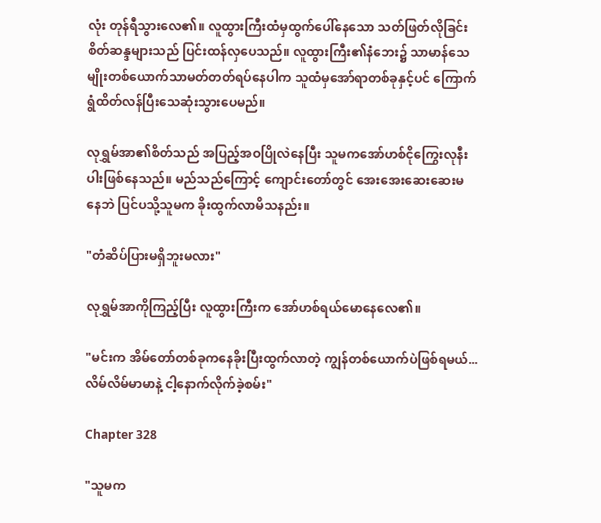လုံး တုန်ရီသွားလေ၏။ လူထွားကြီးထံမှထွက်ပေါ်နေသော သတ်ဖြတ်လိုခြင်းစိတ်ဆန္ဒများသည် ပြင်းထန်လှပေသည်။ လူထွားကြီး၏နံဘေး၌ သာမာန်သေမျိုးတစ်ယောက်သာမတ်တတ်ရပ်နေပါက သူထံမှအော်ရာတစ်ခုနှင့်ပင် ကြောက်ရွံထိတ်လန်ပြီးသေဆုံးသွားပေမည်။

လုရွှမ်အာ၏စိတ်သည် အပြည့်အဝပြိုလဲနေပြီး သူမကအော်ဟစ်ငိုကြွေးလုနီးပါးဖြစ်နေသည်။ မည်သည်ကြောင့် ကျောင်းတော်တွင် အေးအေးဆေးဆေးမနေဘဲ ပြင်ပသို့သူမက ခိုးထွက်လာမိသနည်း။

"တံဆိပ်ပြားမရှိဘူးမလား"

လုရွှမ်အာကိုကြည့်ပြီး လူထွားကြီးက အော်ဟစ်ရယ်မောနေလေ၏။

"မင်းက အိမ်တော်တစ်ခုကနေခိုးပြီးထွက်လာတဲ့ ကျွန်တစ်ယောက်ပဲဖြစ်ရမယ်...လိမ်လိမ်မာမာနဲ့ ငါ့နောက်လိုက်ခဲ့စမ်း"

Chapter 328

"သူမက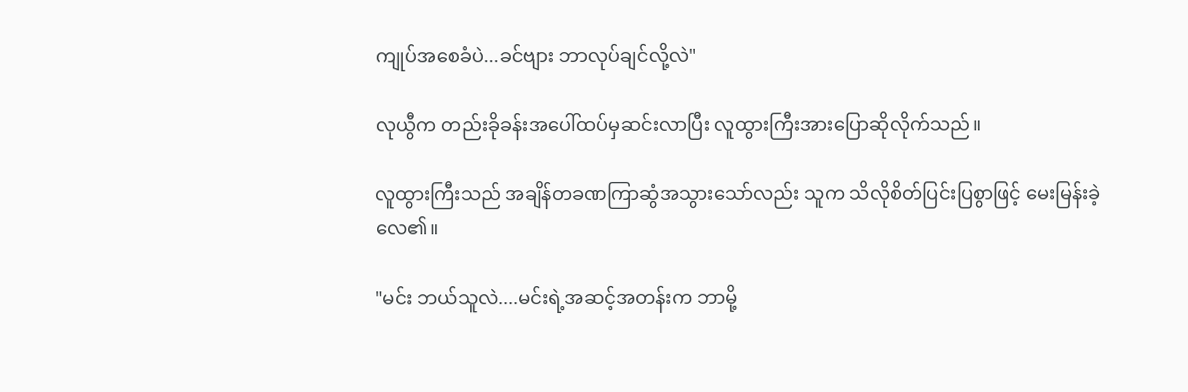ကျုပ်အစေခံပဲ...ခင်ဗျား ဘာလုပ်ချင်လို့လဲ"

လုယွီက တည်းခိုခန်းအပေါ်ထပ်မှဆင်းလာပြီး လူထွားကြီးအားပြောဆိုလိုက်သည်။

လူထွားကြီးသည် အချိန်တခဏကြာဆွံအသွားသော်လည်း သူက သိလိုစိတ်ပြင်းပြစွာဖြင့် မေးမြန်းခဲ့လေ၏။

"မင်း ဘယ်သူလဲ....မင်းရဲ့အဆင့်အတန်းက ဘာမို့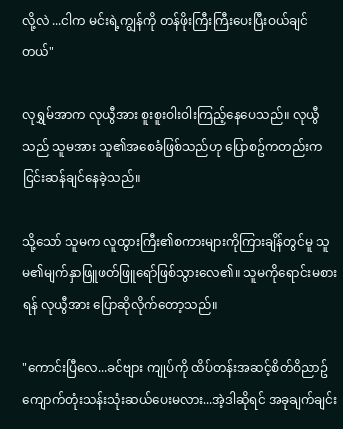လို့လဲ ...ငါက မင်းရဲ့ကျွန်ကို တန်ဖိုးကြီးကြီးပေးပြီးဝယ်ချင်တယ်"

လုရွှမ်အာက လုယွီအား စူးစူးဝါးဝါးကြည့်နေပေသည်။ လုယွီသည် သူမအား သူ၏အစေခံဖြစ်သည်ဟု ပြောစဥ်ကတည်းက ငြင်းဆန်ချင်နေခဲ့သည်။

သို့သော် သူမက လူထွားကြီး၏စကားများကိုကြားချိန်တွင်မူ သူမ၏မျက်နှာဖြူဖတ်ဖြူရော်ဖြစ်သွားလေ၏။ သူမကိုရောင်းမစားရန် လုယွီအား ပြောဆိုလိုက်တော့သည်။

"ကောင်းပြီလေ...ခင်ဗျား ကျုပ်ကို ထိပ်တန်းအဆင့်စိတ်ဝိညာဥ်ကျောက်တုံးသန်းသုံးဆယ်ပေးမလား...အဲ့ဒါဆိုရင် အခုချက်ချင်း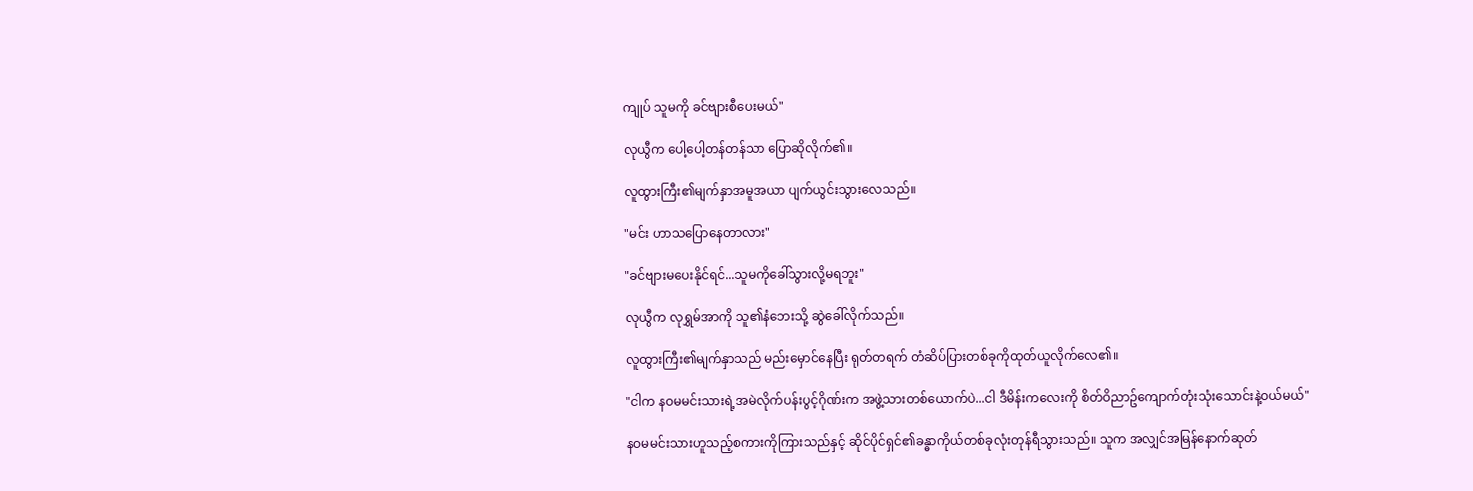ကျုပ် သူမကို ခင်ဗျားစီပေးမယ်"

လုယွီက ပေါ့ပေါ့တန်တန်သာ ပြောဆိုလိုက်၏။

လူထွားကြီး၏မျက်နှာအမူအယာ ပျက်ယွင်းသွားလေသည်။

"မင်း ဟာသပြောနေတာလား"

"ခင်ဗျားမပေးနိုင်ရင်...သူမကိုခေါ်သွားလို့မရဘူး"

လုယွီက လုရွှမ်အာကို သူ၏နံဘေးသို့ ဆွဲခေါ်လိုက်သည်။

လူထွားကြီး၏မျက်နှာသည် မည်းမှောင်နေပြီး ရုတ်တရက် တံဆိပ်ပြားတစ်ခုကိုထုတ်ယူလိုက်လေ၏။

"ငါက နဝမမင်းသားရဲ့အမဲလိုက်ပန်းပွင့်ဂိုဏ်းက အဖွဲ့သားတစ်ယောက်ပဲ...ငါ ဒီမိန်းကလေးကို စိတ်ဝိညာဥ်ကျောက်တုံးသုံးသောင်းနဲ့ဝယ်မယ်"

နဝမမင်းသားဟူသည့်စကားကိုကြားသည်နှင့် ဆိုင်ပိုင်ရှင်၏ခန္ဓာကိုယ်တစ်ခုလုံးတုန်ရီသွားသည်။ သူက အလျှင်အမြန်နောက်ဆုတ်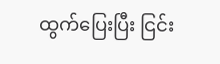ထွက်ပြေးပြီး ငြင်း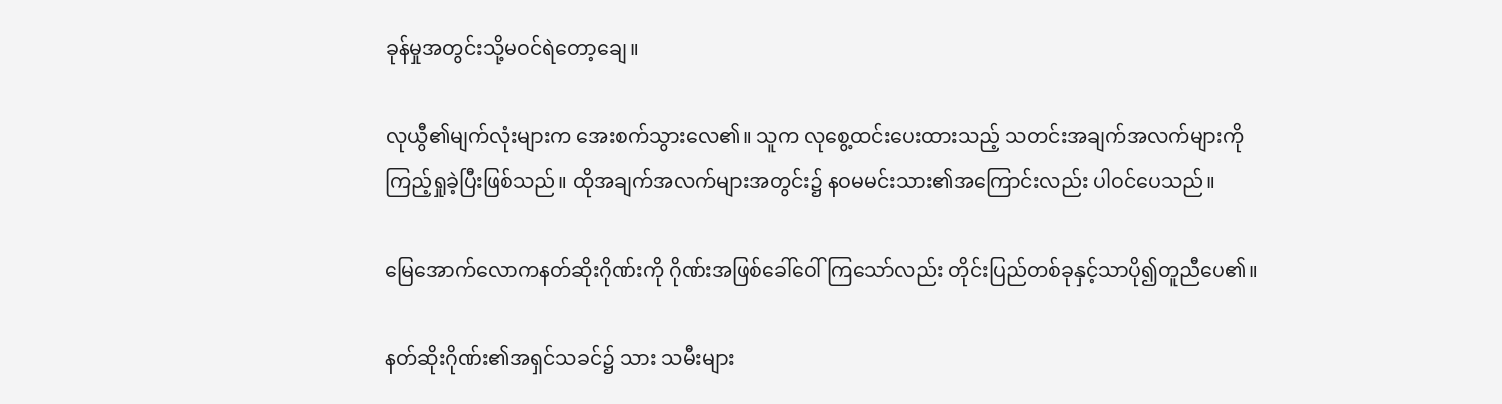ခုန်မှုအတွင်းသို့မဝင်ရဲတော့ချေ။

လုယွီ၏မျက်လုံးများက အေးစက်သွားလေ၏။ သူက လုစွေ့ထင်းပေးထားသည့် သတင်းအချက်အလက်များကို ကြည့်ရှုခဲ့ပြီးဖြစ်သည်။ ထိုအချက်အလက်များအတွင်း၌ နဝမမင်းသား၏အကြောင်းလည်း ပါဝင်ပေသည်။

မြေအောက်လောကနတ်ဆိုးဂိုဏ်းကို ဂိုဏ်းအဖြစ်ခေါ်ဝေါ်ကြသော်လည်း တိုင်းပြည်တစ်ခုနှင့်သာပို၍တူညီပေ၏။

နတ်ဆိုးဂိုဏ်း၏အရှင်သခင်၌ သား သမီးများ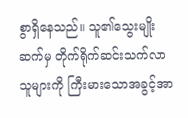စွာရှိနေသည်။ သူ၏သွေးမျိုးဆက်မှ တိုက်ရိုက်ဆင်းသက်လာသူများကို ကြီးမားသောအခွင့်အာ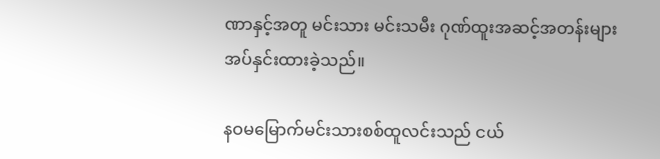ဏာနှင့်အတူ မင်းသား မင်းသမီး ဂုဏ်ထူးအဆင့်အတန်းများ အပ်နှင်းထားခဲ့သည်။

နဝမမြောက်မင်းသားစစ်ထူလင်းသည် ငယ်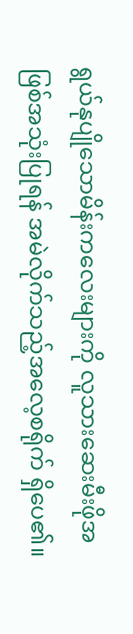ရွယ်နုပျိုသောမိန်းကလေးများကို လူသားဆေးမီးဖိုအဖြစ်အသုံးပြုရန် အမဲလိုက်သည့်အလေ့စရိုက် ရှိပေ၏။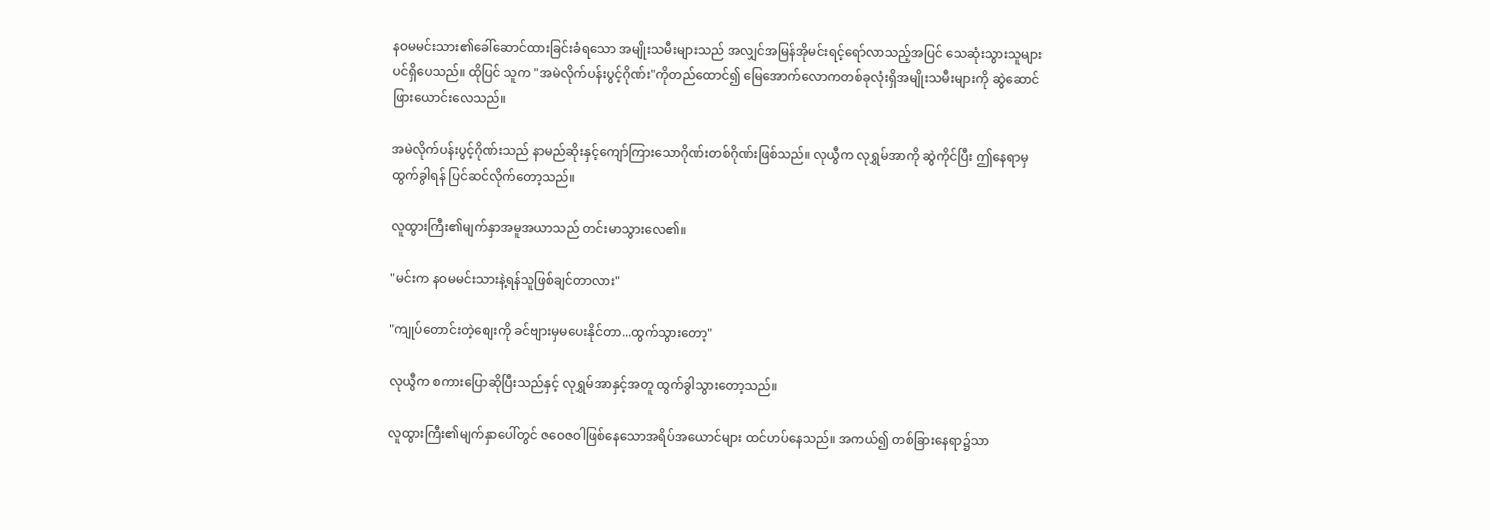နဝမမင်းသား၏ခေါ်ဆောင်ထားခြင်းခံရသော အမျိုးသမီးများသည် အလျှင်အမြန်အိုမင်းရင့်ရော်လာသည့်အပြင် သေဆုံးသွားသူများပင်ရှိပေသည်။ ထိုပြင် သူက "အမဲလိုက်ပန်းပွင့်ဂိုဏ်း"ကိုတည်ထောင်၍ မြေအောက်လောကတစ်ခုလုံးရှိအမျိုးသမီးများကို ဆွဲဆောင်ဖြားယောင်းလေသည်။

အမဲလိုက်ပန်းပွင့်ဂိုဏ်းသည် နာမည်ဆိုးနှင့်ကျော်ကြားသောဂိုဏ်းတစ်ဂိုဏ်းဖြစ်သည်။ လုယွီက လုရွှမ်အာကို ဆွဲကိုင်ပြီး ဤနေရာမှထွက်ခွါရန် ပြင်ဆင်လိုက်တော့သည်။

လူထွားကြီး၏မျက်နှာအမူအယာသည် တင်းမာသွားလေ၏။

"မင်းက နဝမမင်းသားနဲ့ရန်သူဖြစ်ချင်တာလား"

"ကျုပ်တောင်းတဲ့စျေးကို ခင်ဗျားမှမပေးနိုင်တာ...ထွက်သွားတော့"

လုယွီက စကားပြောဆိုပြီးသည်နှင့် လုရွှမ်အာနှင့်အတူ ထွက်ခွါသွားတော့သည်။

လူထွားကြီး၏မျက်နှာပေါ်တွင် ဇဝေဇဝါဖြစ်နေသောအရိပ်အယောင်များ ထင်ဟပ်နေသည်။ အကယ်၍ တစ်ခြားနေရာ၌သာ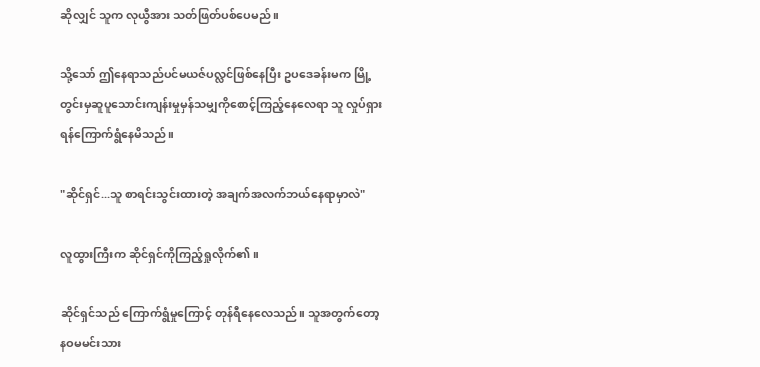ဆိုလျှင် သူက လုယွီအား သတ်ဖြတ်ပစ်ပေမည်။

သို့သော် ဤနေရာသည်ပင်မယဇ်ပလ္လင်ဖြစ်နေပြီး ဥပဒေခန်းမက မြို့တွင်းမှဆူပူသောင်းကျန်းမှုမှန်သမျှကိုစောင့်ကြည့်နေလေရာ သူ လှုပ်ရှားရန်ကြောက်ရွံနေမိသည်။

"ဆိုင်ရှင်...သူ စာရင်းသွင်းထားတဲ့ အချက်အလက်ဘယ်နေရာမှာလဲ"

လူထွားကြီးက ဆိုင်ရှင်ကိုကြည့်ရှုလိုက်၏။

ဆိုင်ရှင်သည် ကြောက်ရွံမှုကြောင့် တုန်ရီနေလေသည်။ သူအတွက်တော့ နဝမမင်းသား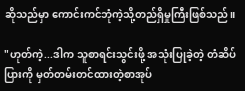ဆိုသည်မှာ ကောင်းကင်ဘုံကဲ့သို့တည်ရှိမှုကြီးဖြစ်သည်။

"ဟုတ်ကဲ့...ဒါက သူစာရင်းသွင်းဖို့ အသုံးပြုခဲ့တဲ့ တံဆိပ်ပြားကို မှတ်တမ်းတင်ထားတဲ့စာအုပ်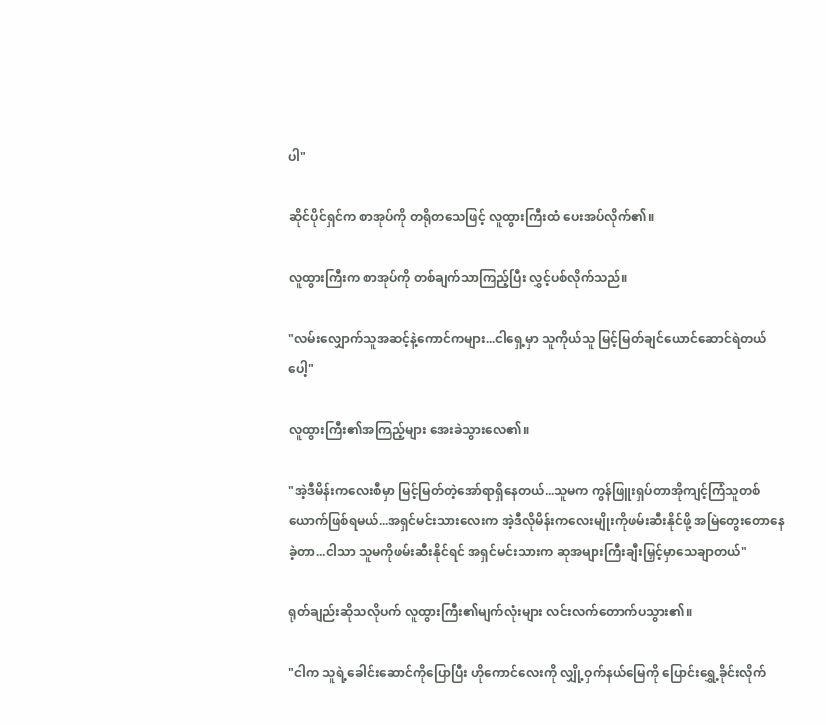ပါ"

ဆိုင်ပိုင်ရှင်က စာအုပ်ကို တရိုတသေဖြင့် လူထွားကြီးထံ ပေးအပ်လိုက်၏။

လူထွားကြီးက စာအုပ်ကို တစ်ချက်သာကြည့်ပြီး လွှင့်ပစ်လိုက်သည်။

"လမ်းလျှောက်သူအဆင့်နဲ့ကောင်ကများ...ငါရှေ့မှာ သူကိုယ်သူ မြင့်မြတ်ချင်ယောင်ဆောင်ရဲတယ်ပေါ့"

လူထွားကြီး၏အကြည့်များ အေးခဲသွားလေ၏။

"အဲ့ဒီမိန်းကလေးစီမှာ မြင့်မြတ်တဲ့အော်ရာရှိနေတယ်...သူမက ကွန်ဖြူးရှပ်တာအိုကျင့်ကြံသူတစ်ယောက်ဖြစ်ရမယ်...အရှင်မင်းသားလေးက အဲ့ဒီလိုမိန်းကလေးမျိုးကိုဖမ်းဆီးနိုင်ဖို့ အမြဲတွေးတောနေခဲ့တာ...ငါသာ သူမကိုဖမ်းဆီးနိုင်ရင် အရှင်မင်းသားက ဆုအများကြီးချီးမြှင့်မှာသေချာတယ်"

ရုတ်ချည်းဆိုသလိုပက် လူထွားကြီး၏မျက်လုံးများ လင်းလက်တောက်ပသွား၏။

"ငါက သူရဲ့ခေါင်းဆောင်ကိုပြောပြီး ဟိုကောင်လေးကို လျှို့ဝှက်နယ်မြေကို ပြောင်းရွှေ့ခိုင်းလိုက်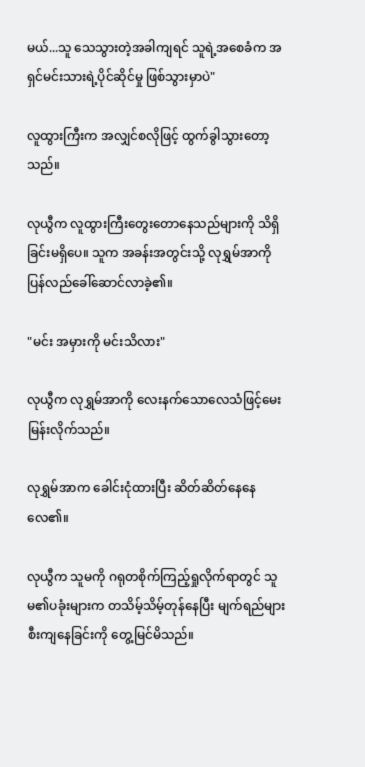မယ်...သူ သေသွားတဲ့အခါကျရင် သူရဲ့အစေခံက အရှင်မင်းသားရဲ့ပိုင်ဆိုင်မှု ဖြစ်သွားမှာပဲ"

လူထွားကြီးက အလျှင်စလိုဖြင့် ထွက်ခွါသွားတော့သည်။

လုယွီက လူထွားကြီးတွေးတောနေသည်များကို သိရှိခြင်းမရှိပေ။ သူက အခန်းအတွင်းသို့ လုရွှမ်အာကို ပြန်လည်ခေါ်ဆောင်လာခဲ့၏။

"မင်း အမှားကို မင်းသိလား"

လုယွီက လုရွှမ်အာကို လေးနက်သောလေသံဖြင့်မေးမြန်းလိုက်သည်။

လုရွှမ်အာက ခေါင်းငုံထားပြီး ဆိတ်ဆိတ်နေနေလေ၏။

လုယွီက သူမကို ဂရုတစိုက်ကြည့်ရှုလိုက်ရာတွင် သူမ၏ပခုံးများက တသိမ့်သိမ့်တုန်နေပြီး မျက်ရည်များစီးကျနေခြင်းကို တွေ့မြင်မိသည်။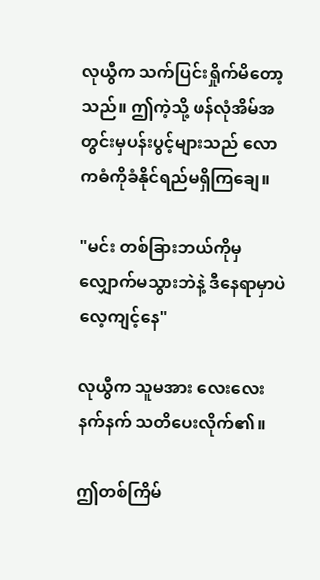လုယွီက သက်ပြင်းရှိုက်မိတော့သည်။ ဤကဲ့သို့ ဖန်လုံအိမ်အတွင်းမှပန်းပွင့်များသည် လောကဓံကိုခံနိုင်ရည်မရှိကြချေ။

"မင်း တစ်ခြားဘယ်ကိုမှလျှောက်မသွားဘဲနဲ့ ဒီနေရာမှာပဲလေ့ကျင့်နေ"

လုယွီက သူမအား လေးလေးနက်နက် သတိပေးလိုက်၏။

ဤတစ်ကြိမ်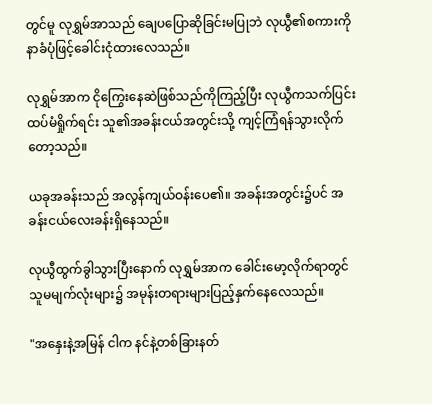တွင်မူ လုရွှမ်အာသည် ချေပပြောဆိုခြင်းမပြုဘဲ လုယွီ၏စကားကို နာခံပုံဖြင့်ခေါင်းငုံထားလေသည်။

လုရွှမ်အာက ငိုကြွေးနေဆဲဖြစ်သည်ကိုကြည့်ပြီး လုယွီကသက်ပြင်းထပ်မံရှိုက်ရင်း သူ၏အခန်းငယ်အတွင်းသို့ ကျင့်ကြံရန်သွားလိုက်တော့သည်။

ယခုအခန်းသည် အလွန်ကျယ်ဝန်းပေ၏။ အခန်းအတွင်း၌ပင် အခန်းငယ်လေးခန်းရှိနေသည်။

လုယွီထွက်ခွါသွားပြီးနောက် လုရွှမ်အာက ခေါင်းမော့လိုက်ရာတွင် သူမမျက်လုံးများ၌ အမုန်းတရားများပြည့်နှက်နေလေသည်။

"အနှေးနဲ့အမြန် ငါက နင်နဲ့တစ်ခြားနတ်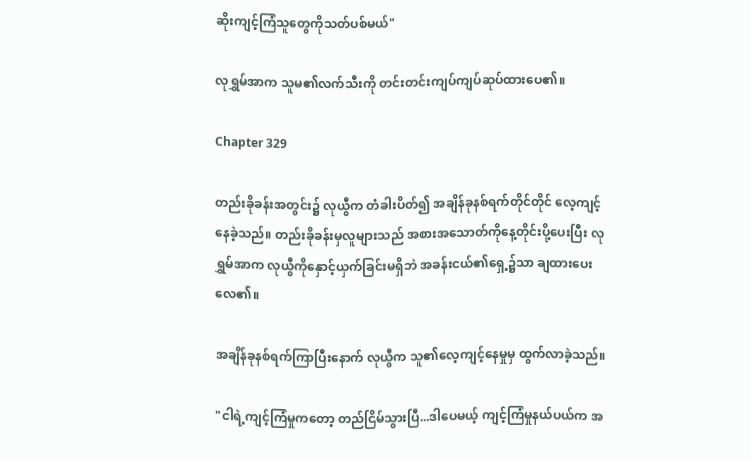ဆိုးကျင့်ကြံသူတွေကိုသတ်ပစ်မယ်"

လုရွှမ်အာက သူမ၏လက်သီးကို တင်းတင်းကျပ်ကျပ်ဆုပ်ထားပေ၏။

Chapter 329

တည်းခိုခန်းအတွင်း၌ လုယွီက တံခါးပိတ်၍ အချိန်ခုနစ်ရက်တိုင်တိုင် လေ့ကျင့်နေခဲ့သည်။ တည်းခိုခန်းမှလူများသည် အစားအသောတ်ကိုနေ့တိုင်းပို့ပေးပြီး လုရွှမ်အာက လုယွီကိုနှောင့်ယှက်ခြင်းမရှိဘဲ အခန်းငယ်၏ရှေ့၌သာ ချထားပေးလေ၏။

အချိန်ခုနစ်ရက်ကြာပြီးနောက် လုယွီက သူ၏လေ့ကျင့်နေမှုမှ ထွက်လာခဲ့သည်။

"ငါရဲ့ကျင့်ကြံမှုကတော့ တည်ငြိမ်သွားပြီ...ဒါပေမယ့် ကျင့်ကြံမှုနယ်ပယ်က အ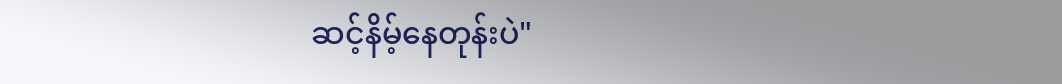ဆင့်နိမ့်နေတုန်းပဲ"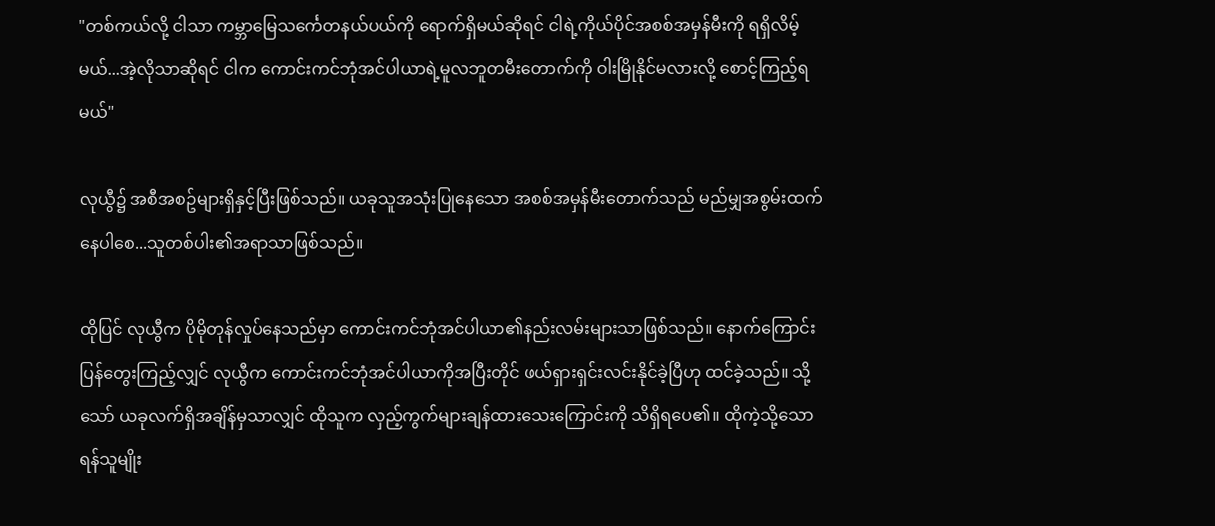"တစ်ကယ်လို့ ငါသာ ကမ္ဘာမြေသင်္ကေတနယ်ပယ်ကို ရောက်ရှိမယ်ဆိုရင် ငါရဲ့ကိုယ်ပိုင်အစစ်အမှန်မီးကို ရရှိလိမ့်မယ်...အဲ့လိုသာဆိုရင် ငါက ကောင်းကင်ဘုံအင်ပါယာရဲ့မူလဘူတမီးတောက်ကို ဝါးမြိုနိုင်မလားလို့ စောင့်ကြည့်ရမယ်"

လုယွီ၌ အစီအစဥ်များရှိနှင့်ပြီးဖြစ်သည်။ ယခုသူအသုံးပြုနေသော အစစ်အမှန်မီးတောက်သည် မည်မျှအစွမ်းထက်နေပါစေ...သူတစ်ပါး၏အရာသာဖြစ်သည်။

ထိုပြင် လုယွီက ပိုမိုတုန်လှုပ်နေသည်မှာ ကောင်းကင်ဘုံအင်ပါယာ၏နည်းလမ်းများသာဖြစ်သည်။ နောက်ကြောင်းပြန်တွေးကြည့်လျှင် လုယွီက ကောင်းကင်ဘုံအင်ပါယာကိုအပြီးတိုင် ဖယ်ရှားရှင်းလင်းနိုင်ခဲ့ပြီဟု ထင်ခဲ့သည်။ သို့သော် ယခုလက်ရှိအချိန်မှသာလျှင် ထိုသူက လှည့်ကွက်များချန်ထားသေးကြောင်းကို သိရှိရပေ၏။ ထိုကဲ့သို့သော ရန်သူမျိုး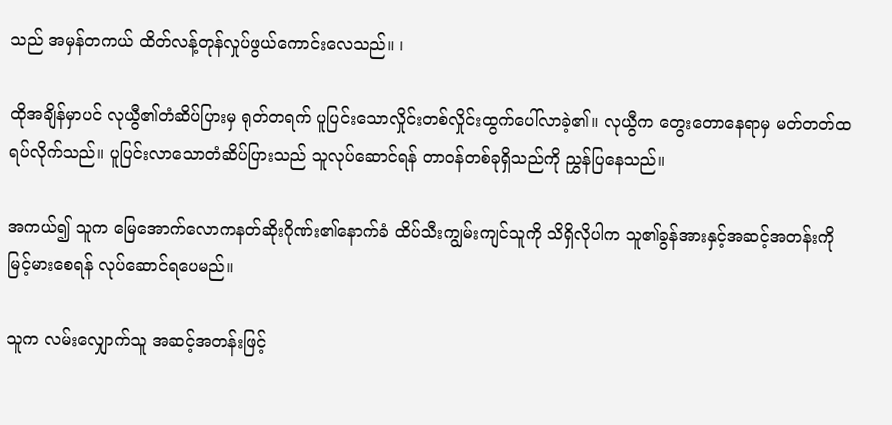သည် အမှန်တကယ် ထိတ်လန့်တုန်လှုပ်ဖွယ်ကောင်းလေသည်။ ၊

ထိုအချိန်မှာပင် လုယွီ၏တံဆိပ်ပြားမှ ရုတ်တရက် ပူပြင်းသောလှိုင်းတစ်လှိုင်းထွက်ပေါ်လာခဲ့၏။ လုယွီက တွေးတောနေရာမှ မတ်တတ်ထရပ်လိုက်သည်။ ပူပြင်းလာသောတံဆိပ်ပြားသည် သူလုပ်ဆောင်ရန် တာဝန်တစ်ခုရှိသည်ကို ညွှန်ပြနေသည်။

အကယ်၍ သူက မြေအောက်လောကနတ်ဆိုးဂိုဏ်း၏နောက်ခံ ထိပ်သီးကျွမ်းကျင်သူကို သိရှိလိုပါက သူ၏ခွန်အားနှင့်အဆင့်အတန်းကို မြင့်မားစေရန် လုပ်ဆောင်ရပေမည်။

သူက လမ်းလျှောက်သူ အဆင့်အတန်းဖြင့်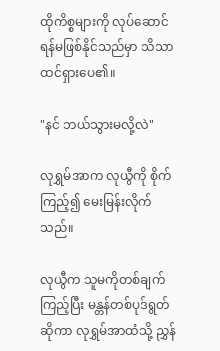ထိုကိစ္စများကို လုပ်ဆောင်ရန်မဖြစ်နိုင်သည်မှာ သိသာထင်ရှားပေ၏။

"နင် ဘယ်သွားမလို့လဲ"

လုရွှမ်အာက လုယွီကို စိုက်ကြည့်၍ မေးမြန်းလိုက်သည်။

လုယွီက သူမကိုတစ်ချက်ကြည့်ပြီး မန္တန်တစ်ပုဒ်ရွတ်ဆိုကာ လုရွှမ်အာထံသို့ ညွှန်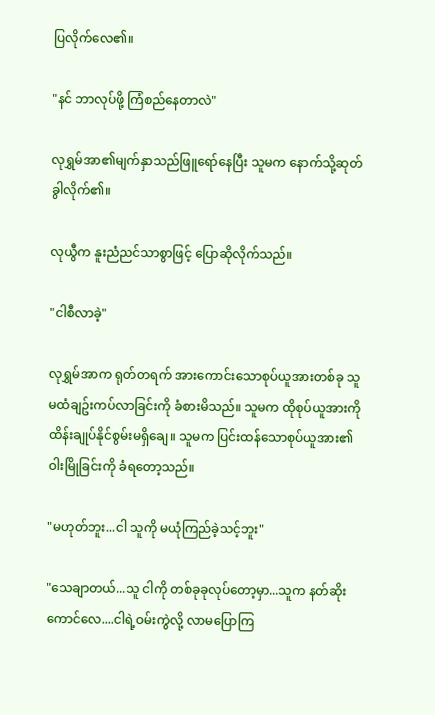ပြလိုက်လေ၏။

"နင် ဘာလုပ်ဖို့ ကြံစည်နေတာလဲ"

လုရွှမ်အာ၏မျက်နှာသည်ဖြူရော်နေပြီး သူမက နောက်သို့ဆုတ်ခွါလိုက်၏။

လုယွီက နူးညံညင်သာစွာဖြင့် ပြောဆိုလိုက်သည်။

"ငါစီလာခဲ့"

လုရွှမ်အာက ရုတ်တရက် အားကောင်းသောစုပ်ယူအားတစ်ခု သူမထံချဥ်းကပ်လာခြင်းကို ခံစားမိသည်။ သူမက ထိုစုပ်ယူအားကို ထိန်းချုပ်နိုင်စွမ်းမရှိချေ။ သူမက ပြင်းထန်သောစုပ်ယူအား၏ဝါးမြိုခြင်းကို ခံရတော့သည်။

"မဟုတ်ဘူး...ငါ သူကို မယုံကြည်ခဲ့သင့်ဘူး"

"သေချာတယ်...သူ ငါကို တစ်ခုခုလုပ်တော့မှာ...သူက နတ်ဆိုးကောင်လေ....ငါရဲ့ဝမ်းကွဲလို့ လာမပြောကြ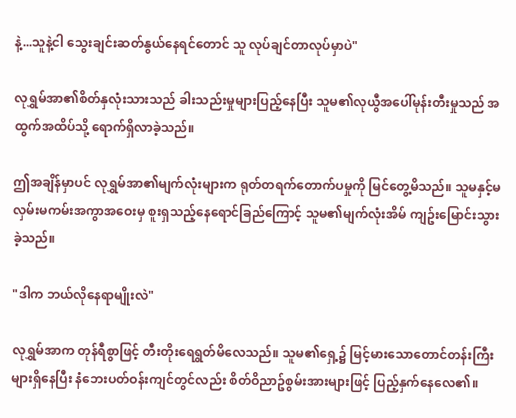နဲ့...သူနဲ့ငါ သွေးချင်းဆတ်နွယ်နေရင်တောင် သူ လုပ်ချင်တာလုပ်မှာပဲ"

လုရွှမ်အာ၏စိတ်နှလုံးသားသည် ခါးသည်းမှုများပြည့်နေပြီး သူမ၏လုယွီအပေါ်မုန်းတီးမှုသည် အထွက်အထိပ်သို့ ရောက်ရှိလာခဲ့သည်။

ဤအချိန်မှာပင် လုရွှမ်အာ၏မျက်လုံးများက ရုတ်တရက်တောက်ပမှုကို မြင်တွေ့မိသည်။ သူမနှင့်မလှမ်းမကမ်းအကွာအဝေးမှ စူးရှသည့်နေရောင်ခြည်ကြောင့် သူမ၏မျက်လုံးအိမ် ကျဥ်းမြောင်းသွားခဲ့သည်။

"ဒါက ဘယ်လိုနေရာမျိုးလဲ"

လုရွှမ်အာက တုန်ရီစွာဖြင့် တီးတိုးရေရွတ်မိလေသည်။ သူမ၏ရှေ့၌ မြင့်မားသောတောင်တန်းကြီးများရှိနေပြီး နံဘေးပတ်ဝန်းကျင်တွင်လည်း စိတ်ဝိညာဥ်စွမ်းအားများဖြင့် ပြည့်နှက်နေလေ၏။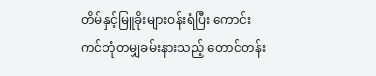တိမ်နှင့်မြူခိုးများဝန်းရံပြီး ကောင်းကင်ဘုံတမျှခမ်းနားသည့် တောင်တန်း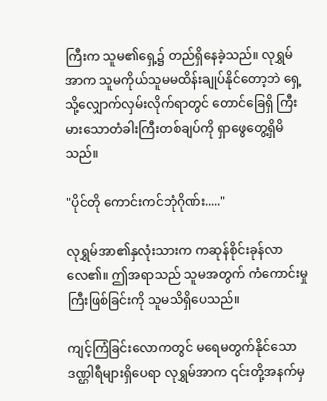ကြီးက သူမ၏ရှေ့၌ တည်ရှိနေခဲ့သည်။ လုရွှမ်အာက သူမကိုယ်သူမမထိန်းချုပ်နိုင်တော့ဘဲ ရှေ့သို့လျှောက်လှမ်းလိုက်ရာတွင် တောင်ခြေရှိ ကြီးမားသောတံခါးကြီးတစ်ချပ်ကို ရှာဖွေတွေ့ရှိမိသည်။

"ပိုင်တို ကောင်းကင်ဘုံဂိုဏ်း....."

လုရွှမ်အာ၏နှလုံးသားက ကဆုန်စိုင်းခုန်လာလေ၏။ ဤအရာသည် သူမအတွက် ကံကောင်းမှုကြီးဖြစ်ခြင်းကို သူမသိရှိပေသည်။

ကျင့်ကြံခြင်းလောကတွင် မရေမတွက်နိုင်သော ဒဏ္ဌါရီများရှိပေရာ လုရွှမ်အာက ၎င်းတို့အနက်မှ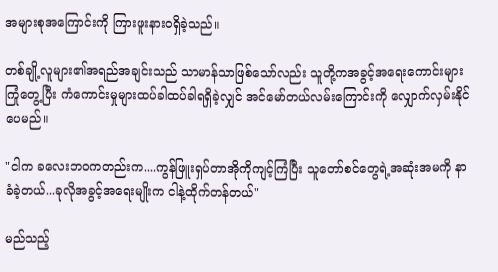အများစုအကြောင်းကို ကြားဖူးနားဝရှိခဲ့သည်။

တစ်ချို့လူများ၏အရည်အချင်းသည် သာမာန်သာဖြစ်သော်လည်း သူတို့ကအခွင့်အရေးကောင်းများကြုံတွေ့ပြီး ကံကောင်းမှုများထပ်ခါထပ်ခါရရှိခဲ့လျှင် အင်မော်တယ်လမ်းကြောင်းကို လျှောက်လှမ်းနိုင်ပေမည်။

"ငါက ခလေးဘဝကတည်းက....ကွန်ဖြူးရှပ်တာအိုကိုကျင့်ကြံပြီး သူတော်စင်တွေရဲ့အဆုံးအမကို နာခံခဲ့တယ်...ခုလိုအခွင့်အရေးမျိုးက ငါနဲ့ထိုက်တန်တယ်"

မည်သည့်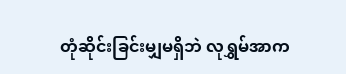တုံဆိုင်းခြင်းမျှမရှိဘဲ လုရွှမ်အာက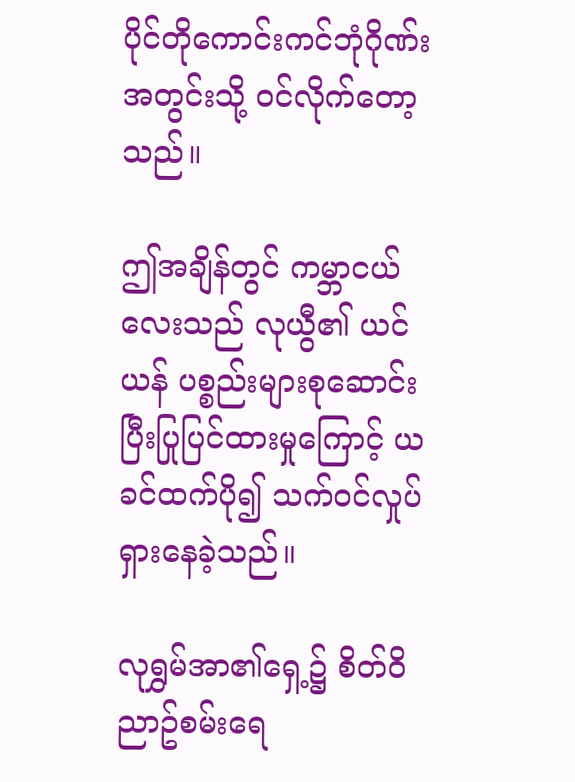ပိုင်တိုကောင်းကင်ဘုံဂိုဏ်းအတွင်းသို့ ဝင်လိုက်တော့သည်။

ဤအချိန်တွင် ကမ္ဘာငယ်လေးသည် လုယွီ၏ ယင် ယန် ပစ္စည်းများစုဆောင်းပြီးပြုပြင်ထားမှုကြောင့် ယခင်ထက်ပို၍ သက်ဝင်လှုပ်ရှားနေခဲ့သည်။

လုရွှမ်အာ၏ရှေ့၌ စိတ်ဝိညာဥ်စမ်းရေ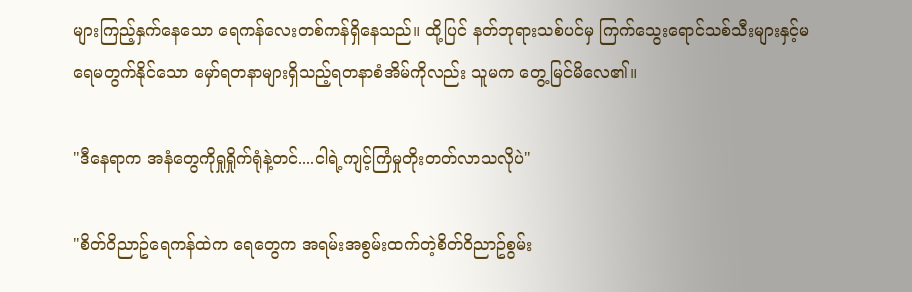များကြည့်နှက်နေသော ရေကန်လေးတစ်ကန်ရှိနေသည်။ ထို့ပြင် နတ်ဘုရားသစ်ပင်မှ ကြက်သွေးရောင်သစ်သီးများနှင့်မရေမတွက်နိုင်သော မှော်ရတနာများရှိသည့်ရတနာစံအိမ်ကိုလည်း သူမက တွေ့မြင်မိလေ၏။

"ဒီနေရာက အနံတွေကိုရှုရှိုက်ရုံနဲ့တင်....ငါရဲ့ကျင့်ကြံမှုတိုးတတ်လာသလိုပဲ"

"စိတ်ဝိညာဥ်ရေကန်ထဲက ရေတွေက အရမ်းအစွမ်းထက်တဲ့စိတ်ဝိညာဥ်စွမ်း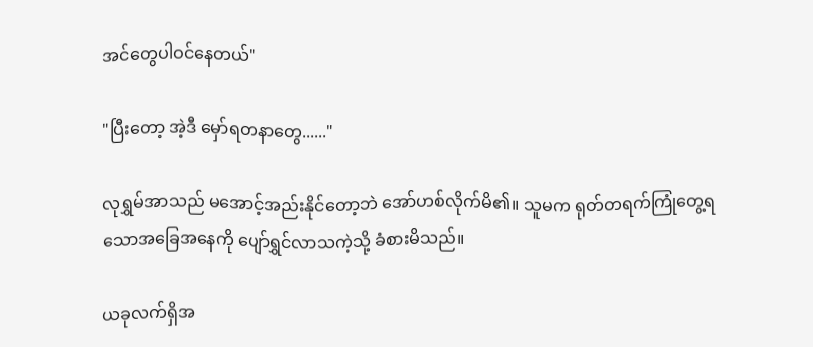အင်တွေပါဝင်နေတယ်"

"ပြီးတော့ အဲ့ဒီ မှော်ရတနာတွေ......"

လုရွှမ်အာသည် မအောင့်အည်းနိုင်တော့ဘဲ အော်ဟစ်လိုက်မိ၏။ သူမက ရုတ်တရက်ကြုံတွေ့ရသောအခြေအနေကို ပျော်ရွှင်လာသကဲ့သို့ ခံစားမိသည်။

ယခုလက်ရှိအ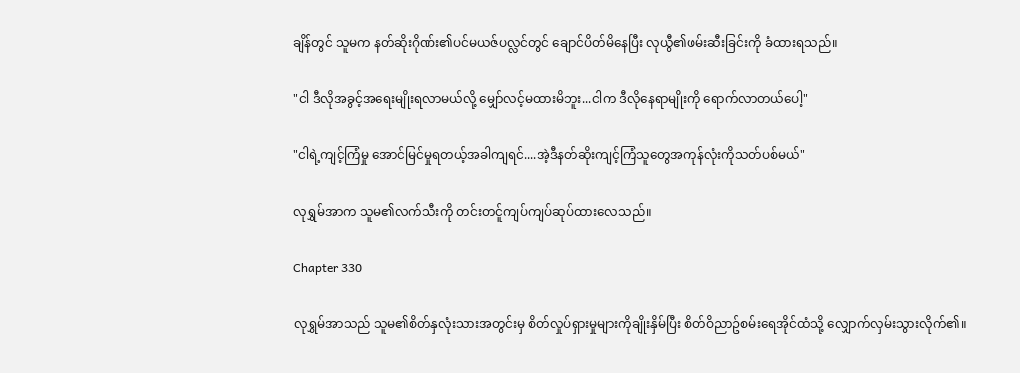ချိန်တွင် သူမက နတ်ဆိုးဂိုဏ်း၏ပင်မယဇ်ပလ္လင်တွင် ချောင်ပိတ်မိနေပြီး လုယွီ၏ဖမ်းဆီးခြင်းကို ခံထားရသည်။

"ငါ ဒီလိုအခွင့်အရေးမျိုးရလာမယ်လို့ မျှော်လင့်မထားမိဘူး...ငါက ဒီလိုနေရာမျိုးကို ရောက်လာတယ်ပေါ့"

"ငါရဲ့ကျင့်ကြံမှု အောင်မြင်မှုရတယ့်အခါကျရင်....အဲ့ဒီနတ်ဆိုးကျင့်ကြံသူတွေအကုန်လုံးကိုသတ်ပစ်မယ်"

လုရွှမ်အာက သူမ၏လက်သီးကို တင်းတင်ူကျပ်ကျပ်ဆုပ်ထားလေသည်။

Chapter 330

လုရွှမ်အာသည် သူမ၏စိတ်နှလုံးသားအတွင်းမှ စိတ်လှုပ်ရှားမှုများကိုချိုးနှိမ်ပြီး စိတ်ဝိညာဥ်စမ်းရေအိုင်ထံသို့ လျှောက်လှမ်းသွားလိုက်၏။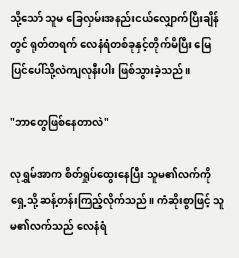သို့သော် သူမ ခြေလှမ်းအနည်းငယ်လျှောက်ပြီးချိန်တွင် ရုတ်တရက် လေနံရံတစ်ခုနှင့်တိုက်မိပြီး မြေပြင်ပေါ်သို့လဲကျလုနီးပါး ဖြစ်သွားခဲ့သည်။

"ဘာတွေဖြစ်နေတာလဲ"

လုရွှမ်အာက စိတ်ရှုပ်ထွေးနေပြီး သူမ၏လက်ကိုရှေ့သို့ ဆန့်တန်းကြည့်လိုက်သည်။ ကံဆိုးစွာဖြင့် သူမ၏လက်သည် လေနံရံ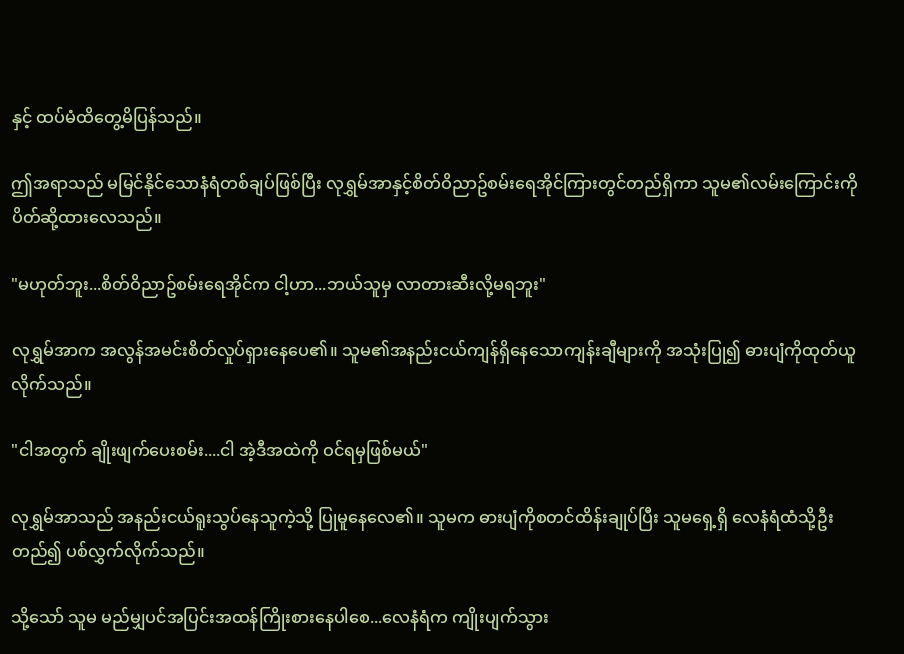နှင့် ထပ်မံထိတွေ့မိပြန်သည်။

ဤအရာသည် မမြင်နိုင်သောနံရံတစ်ချပ်ဖြစ်ပြီး လုရွှမ်အာနှင့်စိတ်ဝိညာဥ်စမ်းရေအိုင်ကြားတွင်တည်ရှိကာ သူမ၏လမ်းကြောင်းကိုပိတ်ဆို့ထားလေသည်။

"မဟုတ်ဘူး...စိတ်ဝိညာဥ်စမ်းရေအိုင်က ငါ့ဟာ...ဘယ်သူမှ လာတားဆီးလို့မရဘူး"

လုရွှမ်အာက အလွန်အမင်းစိတ်လှုပ်ရှားနေပေ၏။ သူမ၏အနည်းငယ်ကျန်ရှိနေသောကျန်းချီများကို အသုံးပြု၍ ဓားပျံကိုထုတ်ယူလိုက်သည်။

"ငါအတွက် ချိုးဖျက်ပေးစမ်း....ငါ အဲ့ဒီအထဲကို ဝင်ရမှဖြစ်မယ်"

လုရွှမ်အာသည် အနည်းငယ်ရူးသွပ်နေသူကဲ့သို့ ပြုမူနေလေ၏။ သူမက ဓားပျံကိုစတင်ထိန်းချုပ်ပြီး သူမရှေ့ရှိ လေနံရံထံသို့ဦးတည်၍ ပစ်လွှက်လိုက်သည်။

သို့သော် သူမ မည်မျှပင်အပြင်းအထန်ကြိုးစားနေပါစေ...လေနံရံက ကျိုးပျက်သွား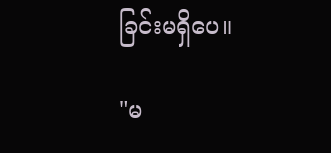ခြင်းမရှိပေ။

"မ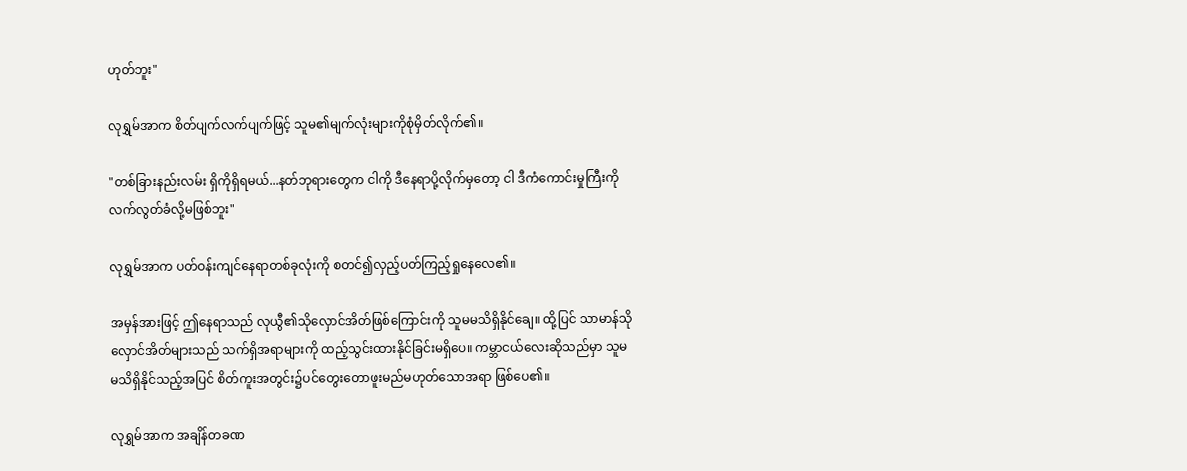ဟုတ်ဘူး"

လုရွှမ်အာက စိတ်ပျက်လက်ပျက်ဖြင့် သူမ၏မျက်လုံးများကိုစုံမှိတ်လိုက်၏။

"တစ်ခြားနည်းလမ်း ရှိကိုရှိရမယ်...နတ်ဘုရားတွေက ငါကို ဒီနေရာပို့လိုက်မှတော့ ငါ ဒီကံကောင်းမှုကြီးကို လက်လွတ်ခံလို့မဖြစ်ဘူး"

လုရွှမ်အာက ပတ်ဝန်းကျင်နေရာတစ်ခုလုံးကို စတင်၍လှည့်ပတ်ကြည့်ရှုနေလေ၏။

အမှန်အားဖြင့် ဤနေရာသည် လုယွီ၏သိုလှောင်အိတ်ဖြစ်ကြောင်းကို သူမမသိရှိနိုင်ချေ။ ထို့ပြင် သာမာန်သိုလှောင်အိတ်များသည် သက်ရှိအရာများကို ထည့်သွင်းထားနိုင်ခြင်းမရှိပေ။ ကမ္ဘာငယ်လေးဆိုသည်မှာ သူမ မသိရှိနိုင်သည့်အပြင် စိတ်ကူးအတွင်း၌ပင်တွေးတောဖူးမည်မဟုတ်သောအရာ ဖြစ်ပေ၏။

လုရွှမ်အာက အချိန်တခဏ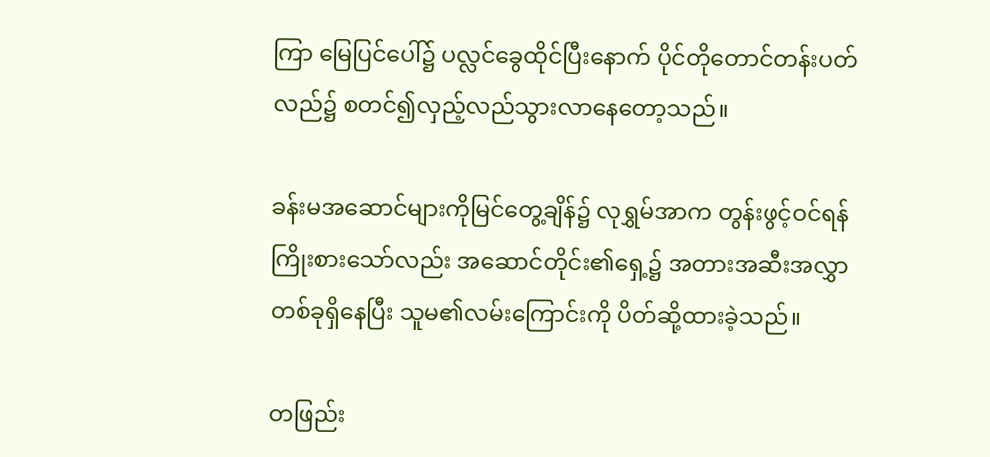ကြာ မြေပြင်ပေါ်၌ ပလ္လင်ခွေထိုင်ပြီးနောက် ပိုင်တိုတောင်တန်းပတ်လည်၌ စတင်၍လှည့်လည်သွားလာနေတော့သည်။

ခန်းမအဆောင်များကိုမြင်တွေ့ချိန်၌ လုရွှမ်အာက တွန်းဖွင့်ဝင်ရန်ကြိုးစားသော်လည်း အဆောင်တိုင်း၏ရှေ့၌ အတားအဆီးအလွှာတစ်ခုရှိနေပြီး သူမ၏လမ်းကြောင်းကို ပိတ်ဆို့ထားခဲ့သည်။

တဖြည်း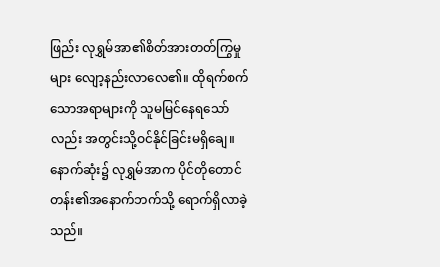ဖြည်း လုရွှမ်အာ၏စိတ်အားတတ်ကြွမှုများ လျော့နည်းလာလေ၏။ ထိုရက်စက်သောအရာများကို သူမမြင်နေရသော်လည်း အတွင်းသို့ဝင်နိုင်ခြင်းမရှိချေ။ နောက်ဆုံး၌ လုရွှမ်အာက ပိုင်တိုတောင်တန်း၏အနောက်ဘက်သို့ ရောက်ရှိလာခဲ့သည်။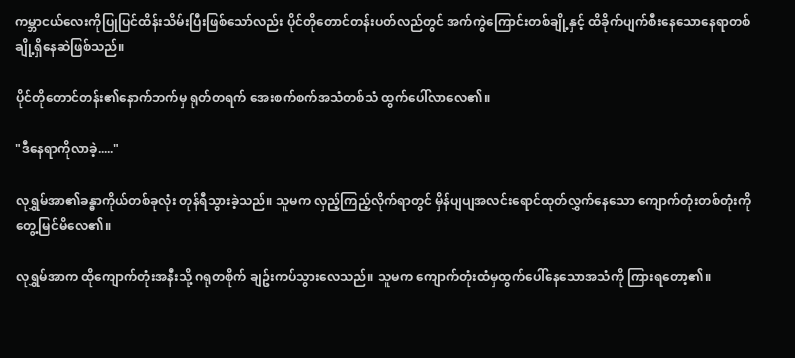ကမ္ဘာငယ်လေးကိုပြုပြင်ထိန်းသိမ်းပြီးဖြစ်သော်လည်း ပိုင်တိုတောင်တန်းပတ်လည်တွင် အက်ကွဲကြောင်းတစ်ချို့နှင့် ထိခိုက်ပျက်စီးနေသောနေရာတစ်ချို့ရှိနေဆဲဖြစ်သည်။

ပိုင်တိုတောင်တန်း၏နောက်ဘက်မှ ရုတ်တရက် အေးစက်စက်အသံတစ်သံ ထွက်ပေါ်လာလေ၏။

"ဒီနေရာကိုလာခဲ့....."

လုရွှမ်အာ၏ခန္ဓာကိုယ်တစ်ခုလုံး တုန်ရီသွားခဲ့သည်။ သူမက လှည့်ကြည့်လိုက်ရာတွင် မှိန်ပျပျအလင်းရောင်ထုတ်လွှက်နေသော ကျောက်တုံးတစ်တုံးကို တွေ့မြင်မိလေ၏။

လုရွှမ်အာက ထိုကျောက်တုံးအနီးသို့ ဂရုတစိုက် ချဥ်းကပ်သွားလေသည်။ သူမက ကျောက်တုံးထံမှထွက်ပေါ်နေသောအသံကို ကြားရတော့၏။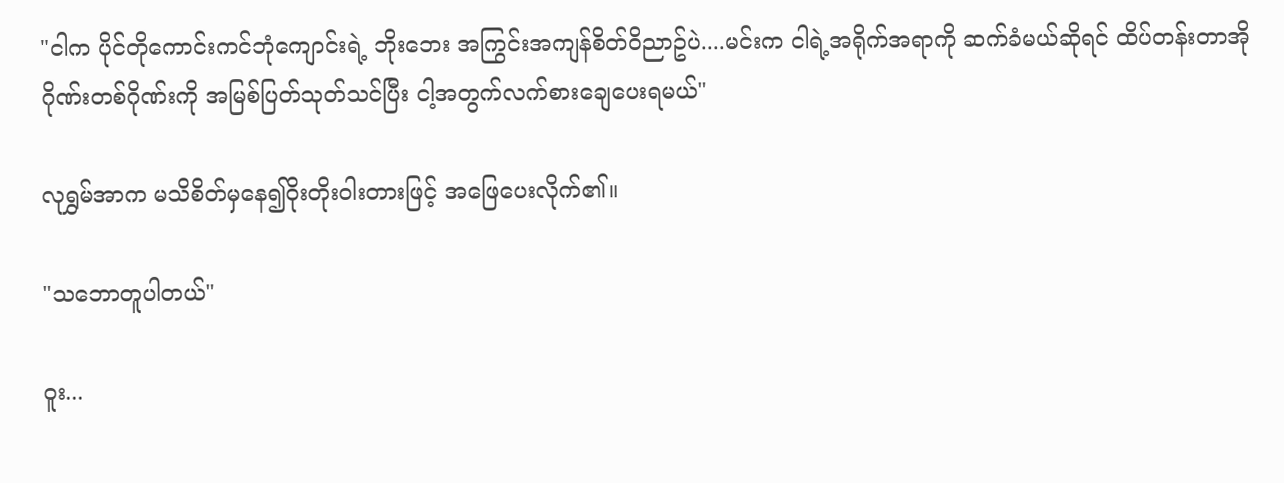"ငါက ပိုင်တိုကောင်းကင်ဘုံကျောင်းရဲ့ ဘိုးဘေး အကြွင်းအကျန်စိတ်ဝိညာဥ်ပဲ....မင်းက ငါရဲ့အရိုက်အရာကို ဆက်ခံမယ်ဆိုရင် ထိပ်တန်းတာအိုဂိုဏ်းတစ်ဂိုဏ်းကို အမြစ်ပြတ်သုတ်သင်ပြီး ငါ့အတွက်လက်စားချေပေးရမယ်"

လုရွှမ်အာက မသိစိတ်မှနေ၍ဝိုးတိုးဝါးတားဖြင့် အဖြေပေးလိုက်၏။

"သဘောတူပါတယ်"

ဝူး...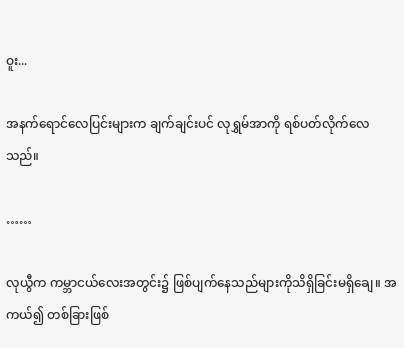ဝူး...

အနက်ရောင်လေပြင်းများက ချက်ချင်းပင် လုရွှမ်အာကို ရစ်ပတ်လိုက်လေသည်။

……

လုယွီက ကမ္ဘာငယ်လေးအတွင်း၌ ဖြစ်ပျက်နေသည်များကိုသိရှိခြင်းမရှိချေ။ အကယ်၍ တစ်ခြားဖြစ်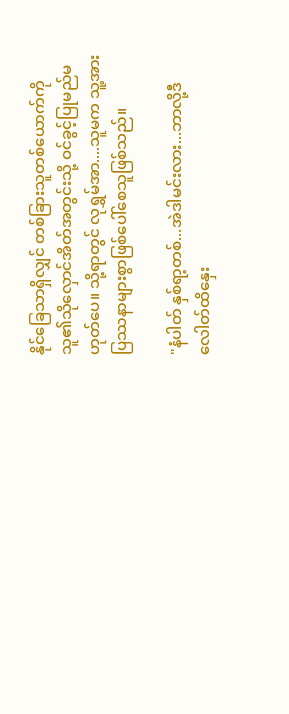နိုင်ခြေသာရှိလျှင် တစ်ခြားသူတစ်ယောက်ကို သူ၏သိုလှောင်အိတ်အတွင်းသို့ ဝင်ခွင့်ပြုမည်မဟုတ်ပေ။ သို့ရာတွင် လုရွှမ်အာ....သူမက သူ့အား ပြဿနာများစွာဖြစ်ပေါ်စေသူဖြစ်သည်။

"နံပါတ် နှစ်ရာ့တစ်...အဲဒါမင်းလား...ဘာလို့ဒီလေါတ်ထိနှေး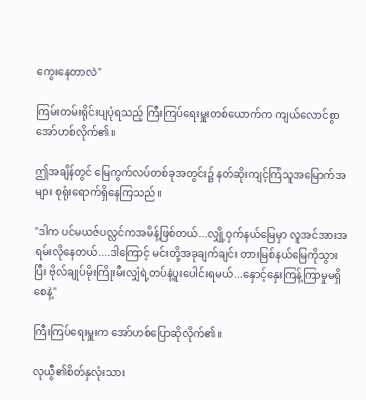ကွေးနေတာလဲ"

ကြမ်းတမ်းရိုင်းပျပုံရသည့် ကြီးကြပ်ရေးမှူးတစ်ယောက်က ကျယ်လောင်စွာအော်ဟစ်လိုက်၏။

ဤအချိန်တွင် မြေကွက်လပ်တစ်ခုအတွင်း၌ နတ်ဆိုးကျင့်ကြံသူအမြောက်အများ စုရုံးရောက်ရှိနေကြသည်။

"ဒါက ပင်မယဇ်ပလ္လင်ကအမိန့်ဖြစ်တယ်...လျှို့ဝှက်နယ်မြေမှာ လူအင်အားအရမ်းလိုနေတယ်....ဒါကြောင့် မင်းတို့အခုချက်ချင်း တားမြစ်နယ်မြေကိုသွားပြီး ဗိုလ်ချုပ်မိုးကြိုးမီးလျှံရဲ့တပ်နဲ့ပူးပေါင်းရမယ်...နှောင့်နှေးကြန့်ကြာမှုမရှိစေနဲ့"

ကြီးကြပ်ရေးမှူးက အော်ဟစ်ပြောဆိုလိုက်၏။

လုယွီ၏စိတ်နှလုံးသား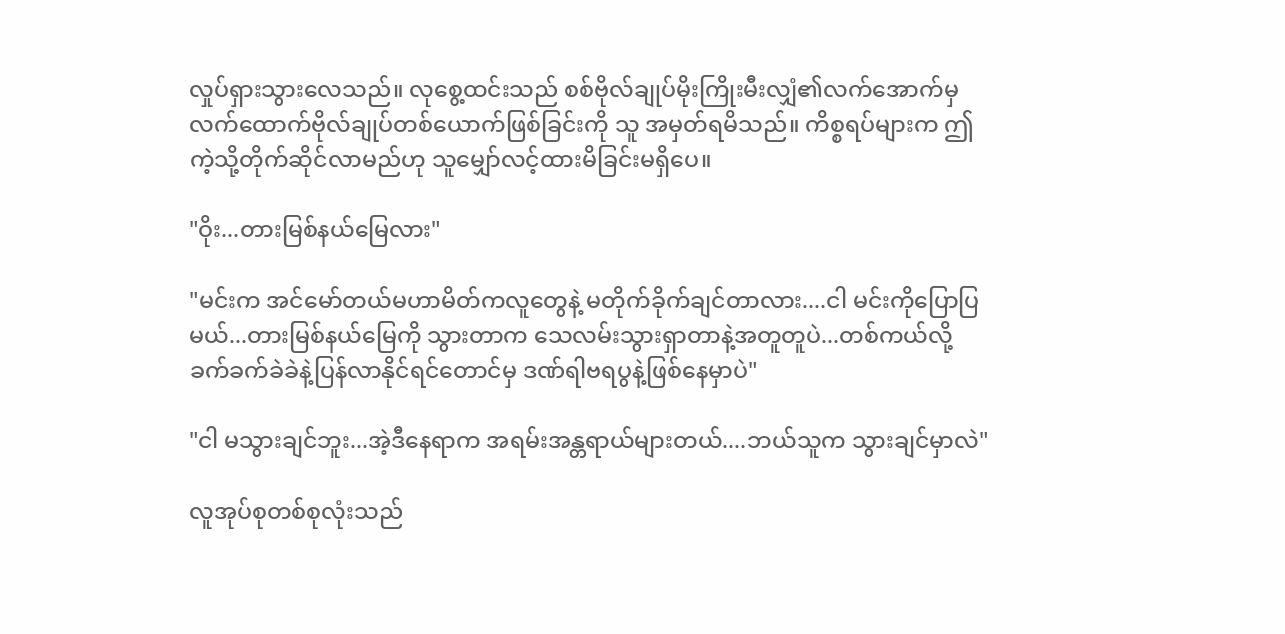လှုပ်ရှားသွားလေသည်။ လုစွေ့ထင်းသည် စစ်ဗိုလ်ချုပ်မိုးကြိုးမီးလျှံ၏လက်အောက်မှ လက်ထောက်ဗိုလ်ချုပ်တစ်ယောက်ဖြစ်ခြင်းကို သူ အမှတ်ရမိသည်။ ကိစ္စရပ်များက ဤကဲ့သို့တိုက်ဆိုင်လာမည်ဟု သူမျှော်လင့်ထားမိခြင်းမရှိပေ။

"ဝိုး...တားမြစ်နယ်မြေလား"

"မင်းက အင်မော်တယ်မဟာမိတ်ကလူတွေနဲ့ မတိုက်ခိုက်ချင်တာလား....ငါ မင်းကိုပြောပြမယ်...တားမြစ်နယ်မြေကို သွားတာက သေလမ်းသွားရှာတာနဲ့အတူတူပဲ...တစ်ကယ်လို့ ခက်ခက်ခဲခဲနဲ့ပြန်လာနိုင်ရင်တောင်မှ ဒဏ်ရါဗရပွနဲ့ဖြစ်နေမှာပဲ"

"ငါ မသွားချင်ဘူး...အဲ့ဒီနေရာက အရမ်းအန္တရာယ်များတယ်....ဘယ်သူက သွားချင်မှာလဲ"

လူအုပ်စုတစ်စုလုံးသည်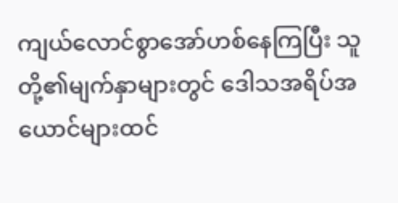ကျယ်လောင်စွာအော်ဟစ်နေကြပြီး သူတို့၏မျက်နှာများတွင် ဒေါသအရိပ်အယောင်များထင်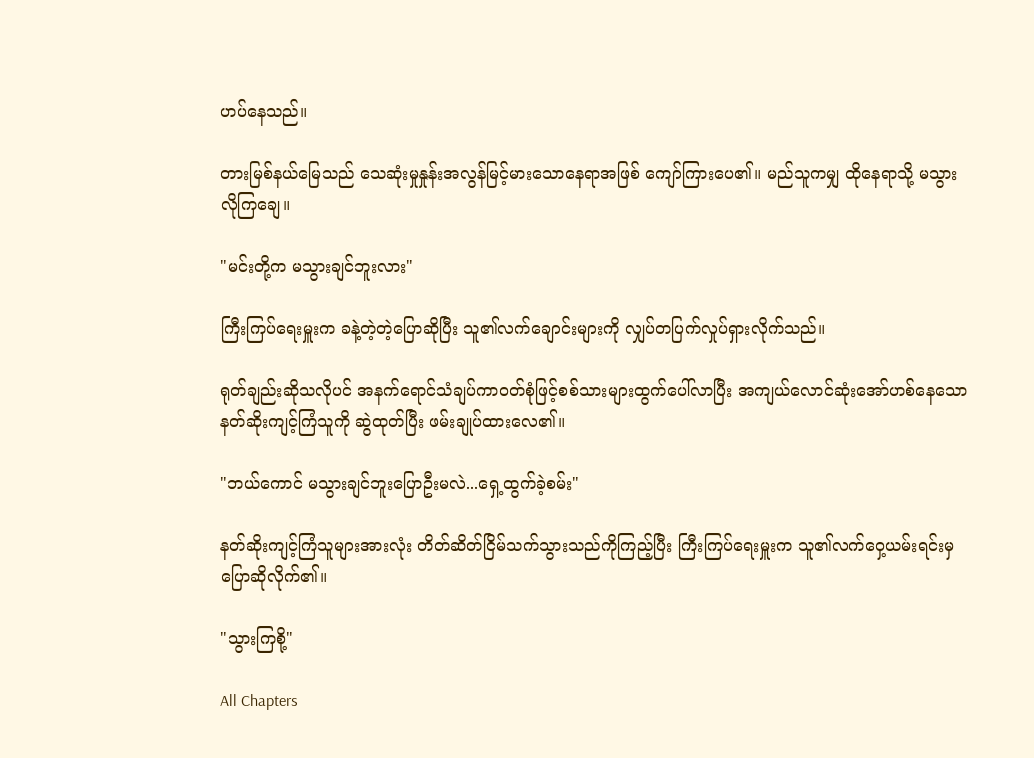ဟပ်နေသည်။

တားမြစ်နယ်မြေသည် သေဆုံးမှုနှုန်းအလွန်မြင့်မားသောနေရာအဖြစ် ကျော်ကြားပေ၏။ မည်သူကမျှ ထိုနေရာသို့ မသွားလိုကြချေ။

"မင်းတို့က မသွားချင်ဘူးလား"

ကြီးကြပ်ရေးမှူးက ခနဲ့တဲ့တဲ့ပြောဆိုပြီး သူ၏လက်ချောင်းများကို လျှပ်တပြက်လှုပ်ရှားလိုက်သည်။

ရုတ်ချည်းဆိုသလိုပင် အနက်ရောင်သံချပ်ကာဝတ်စုံဖြင့်စစ်သားများထွက်ပေါ်လာပြီး အကျယ်လောင်ဆုံးအော်ဟစ်နေသောနတ်ဆိုးကျင့်ကြံသူကို ဆွဲထုတ်ပြီး ဖမ်းချုပ်ထားလေ၏။

"ဘယ်ကောင် မသွားချင်ဘူးပြောဦးမလဲ...ရှေ့ထွက်ခဲ့စမ်း"

နတ်ဆိုးကျင့်ကြံသူများအားလုံး တိတ်ဆိတ်ငြိမ်သက်သွားသည်ကိုကြည့်ပြီး ကြီးကြပ်ရေးမှူးက သူ၏လက်ဝှေ့ယမ်းရင်းမှ ပြောဆိုလိုက်၏။

"သွားကြစို့"

All Chapters